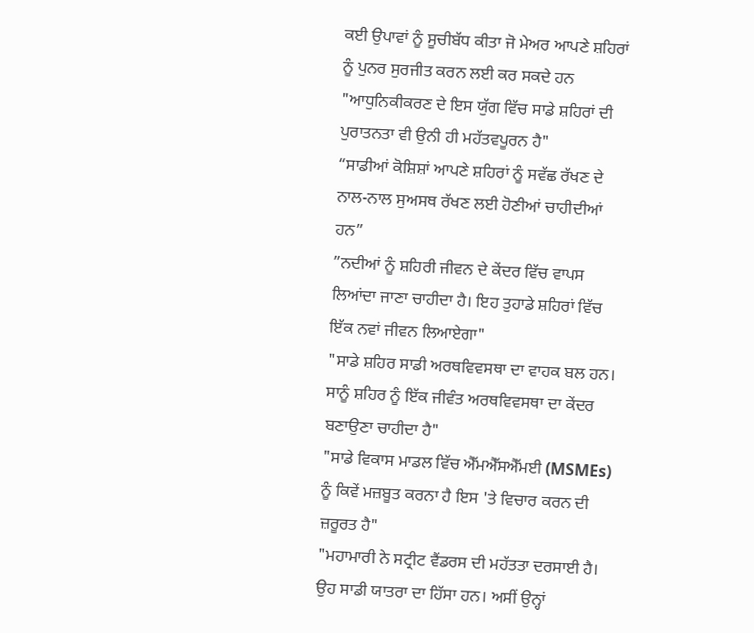ਕਈ ਉਪਾਵਾਂ ਨੂੰ ਸੂਚੀਬੱਧ ਕੀਤਾ ਜੋ ਮੇਅਰ ਆਪਣੇ ਸ਼ਹਿਰਾਂ ਨੂੰ ਪੁਨਰ ਸੁਰਜੀਤ ਕਰਨ ਲਈ ਕਰ ਸਕਦੇ ਹਨ
"ਆਧੁਨਿਕੀਕਰਣ ਦੇ ਇਸ ਯੁੱਗ ਵਿੱਚ ਸਾਡੇ ਸ਼ਹਿਰਾਂ ਦੀ ਪੁਰਾਤਨਤਾ ਵੀ ਉਨੀ ਹੀ ਮਹੱਤਵਪੂਰਨ ਹੈ"
“ਸਾਡੀਆਂ ਕੋਸ਼ਿਸ਼ਾਂ ਆਪਣੇ ਸ਼ਹਿਰਾਂ ਨੂੰ ਸਵੱਛ ਰੱਖਣ ਦੇ ਨਾਲ-ਨਾਲ ਸੁਅਸਥ ਰੱਖਣ ਲਈ ਹੋਣੀਆਂ ਚਾਹੀਦੀਆਂ ਹਨ”
”ਨਦੀਆਂ ਨੂੰ ਸ਼ਹਿਰੀ ਜੀਵਨ ਦੇ ਕੇਂਦਰ ਵਿੱਚ ਵਾਪਸ ਲਿਆਂਦਾ ਜਾਣਾ ਚਾਹੀਦਾ ਹੈ। ਇਹ ਤੁਹਾਡੇ ਸ਼ਹਿਰਾਂ ਵਿੱਚ ਇੱਕ ਨਵਾਂ ਜੀਵਨ ਲਿਆਏਗਾ"
"ਸਾਡੇ ਸ਼ਹਿਰ ਸਾਡੀ ਅਰਥਵਿਵਸਥਾ ਦਾ ਵਾਹਕ ਬਲ ਹਨ। ਸਾਨੂੰ ਸ਼ਹਿਰ ਨੂੰ ਇੱਕ ਜੀਵੰਤ ਅਰਥਵਿਵਸਥਾ ਦਾ ਕੇਂਦਰ ਬਣਾਉਣਾ ਚਾਹੀਦਾ ਹੈ"
"ਸਾਡੇ ਵਿਕਾਸ ਮਾਡਲ ਵਿੱਚ ਐੱਮਐੱਸਐੱਮਈ (MSMEs) ਨੂੰ ਕਿਵੇਂ ਮਜ਼ਬੂਤ ਕਰਨਾ ਹੈ ਇਸ 'ਤੇ ਵਿਚਾਰ ਕਰਨ ਦੀ ਜ਼ਰੂਰਤ ਹੈ"
"ਮਹਾਮਾਰੀ ਨੇ ਸਟ੍ਰੀਟ ਵੈਂਡਰਸ ਦੀ ਮਹੱਤਤਾ ਦਰਸਾਈ ਹੈ। ਉਹ ਸਾਡੀ ਯਾਤਰਾ ਦਾ ਹਿੱਸਾ ਹਨ। ਅਸੀਂ ਉਨ੍ਹਾਂ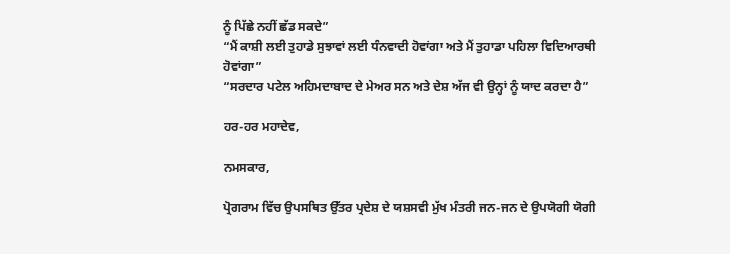ਨੂੰ ਪਿੱਛੇ ਨਹੀਂ ਛੱਡ ਸਕਦੇ”
“ਮੈਂ ਕਾਸ਼ੀ ਲਈ ਤੁਹਾਡੇ ਸੁਝਾਵਾਂ ਲਈ ਧੰਨਵਾਦੀ ਹੋਵਾਂਗਾ ਅਤੇ ਮੈਂ ਤੁਹਾਡਾ ਪਹਿਲਾ ਵਿਦਿਆਰਥੀ ਹੋਵਾਂਗਾ”
“ਸਰਦਾਰ ਪਟੇਲ ਅਹਿਮਦਾਬਾਦ ਦੇ ਮੇਅਰ ਸਨ ਅਤੇ ਦੇਸ਼ ਅੱਜ ਵੀ ਉਨ੍ਹਾਂ ਨੂੰ ਯਾਦ ਕਰਦਾ ਹੈ”

ਹਰ-ਹਰ ਮਹਾਦੇਵ,

ਨਮਸਕਾਰ,

ਪ੍ਰੋਗਰਾਮ ਵਿੱਚ ਉਪਸਥਿਤ ਉੱਤਰ ਪ੍ਰਦੇਸ਼ ਦੇ ਯਸ਼ਸਵੀ ਮੁੱਖ ਮੰਤਰੀ ਜਨ-ਜਨ ਦੇ ਉਪਯੋਗੀ ਯੋਗੀ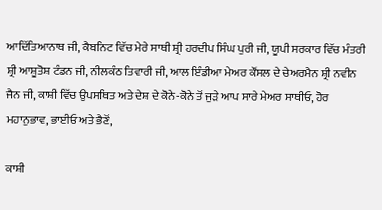ਆਦਿੱਤਿਆਨਾਥ ਜੀ, ਕੈਬਨਿਟ ਵਿੱਚ ਮੇਰੇ ਸਾਥੀ ਸ਼੍ਰੀ ਹਰਦੀਪ ਸਿੰਘ ਪੁਰੀ ਜੀ, ਯੂਪੀ ਸਰਕਾਰ ਵਿੱਚ ਮੰਤਰੀ ਸ਼੍ਰੀ ਆਸ਼ੂਤੋਸ਼ ਟੰਡਨ ਜੀ, ਨੀਲਕੰਠ ਤਿਵਾਰੀ ਜੀ, ਆਲ ਇੰਡੀਆ ਮੇਅਰ ਕੌਂਸਲ ਦੇ ਚੇਅਰਮੈਨ ਸ਼੍ਰੀ ਨਵੀਨ ਜੈਨ ਜੀ, ਕਾਸ਼ੀ ਵਿੱਚ ਉਪਸਥਿਤ ਅਤੇ ਦੇਸ਼ ਦੇ ਕੋਨੇ-ਕੋਨੇ ਤੋਂ ਜੁੜੇ ਆਪ ਸਾਰੇ ਮੇਅਰ ਸਾਥੀਓ, ਹੋਰ ਮਹਾਨੁਭਾਵ, ਭਾਈਓ ਅਤੇ ਭੈਣੋਂ,

ਕਾਸ਼ੀ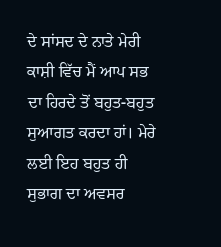ਦੇ ਸਾਂਸਦ ਦੇ ਨਾਤੇ ਮੇਰੀ ਕਾਸ਼ੀ ਵਿੱਚ ਮੈਂ ਆਪ ਸਭ ਦਾ ਹਿਰਦੇ ਤੋਂ ਬਹੁਤ-ਬਹੁਤ ਸੁਆਗਤ ਕਰਦਾ ਹਾਂ। ਮੇਰੇ ਲਈ ਇਹ ਬਹੁਤ ਹੀ ਸੁਭਾਗ ਦਾ ਅਵਸਰ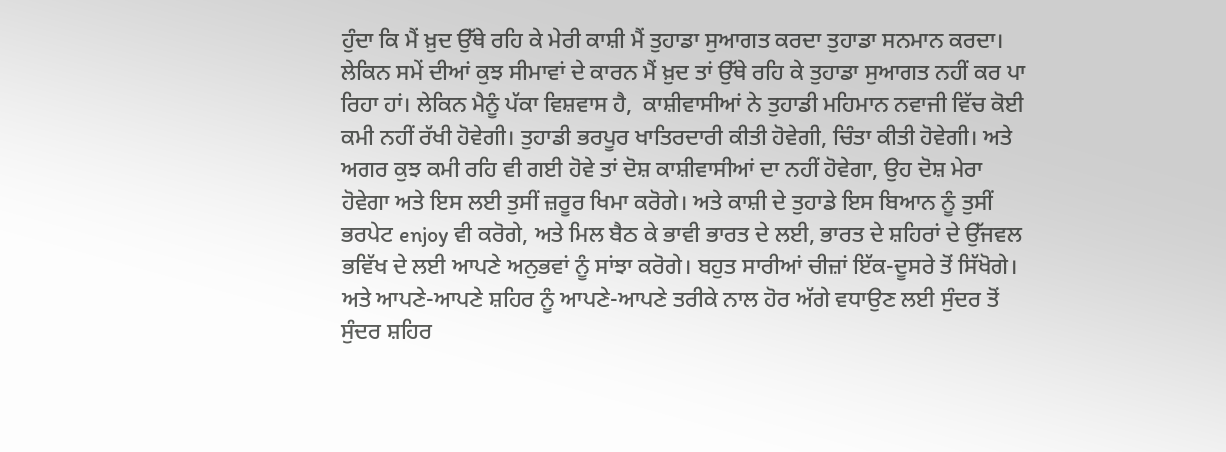ਹੁੰਦਾ ਕਿ ਮੈਂ ਖ਼ੁਦ ਉੱਥੇ ਰਹਿ ਕੇ ਮੇਰੀ ਕਾਸ਼ੀ ਮੈਂ ਤੁਹਾਡਾ ਸੁਆਗਤ ਕਰਦਾ ਤੁਹਾਡਾ ਸਨਮਾਨ ਕਰਦਾ। ਲੇਕਿਨ ਸਮੇਂ ਦੀਆਂ ਕੁਝ ਸੀਮਾਵਾਂ ਦੇ ਕਾਰਨ ਮੈਂ ਖ਼ੁਦ ਤਾਂ ਉੱਥੇ ਰਹਿ ਕੇ ਤੁਹਾਡਾ ਸੁਆਗਤ ਨਹੀਂ ਕਰ ਪਾ ਰਿਹਾ ਹਾਂ। ਲੇਕਿਨ ਮੈਨੂੰ ਪੱਕਾ ਵਿਸ਼ਵਾਸ ਹੈ,  ਕਾਸ਼ੀਵਾਸੀਆਂ ਨੇ ਤੁਹਾਡੀ ਮਹਿਮਾਨ ਨਵਾਜੀ ਵਿੱਚ ਕੋਈ ਕਮੀ ਨਹੀਂ ਰੱਖੀ ਹੋਵੇਗੀ। ਤੁਹਾਡੀ ਭਰਪੂਰ ਖਾਤਿਰਦਾਰੀ ਕੀਤੀ ਹੋਵੇਗੀ, ਚਿੰਤਾ ਕੀਤੀ ਹੋਵੇਗੀ। ਅਤੇ ਅਗਰ ਕੁਝ ਕਮੀ ਰਹਿ ਵੀ ਗਈ ਹੋਵੇ ਤਾਂ ਦੋਸ਼ ਕਾਸ਼ੀਵਾਸੀਆਂ ਦਾ ਨਹੀਂ ਹੋਵੇਗਾ, ਉਹ ਦੋਸ਼ ਮੇਰਾ ਹੋਵੇਗਾ ਅਤੇ ਇਸ ਲਈ ਤੁਸੀਂ ਜ਼ਰੂਰ ਖਿਮਾ ਕਰੋਗੇ। ਅਤੇ ਕਾਸ਼ੀ ਦੇ ਤੁਹਾਡੇ ਇਸ ਬਿਆਨ ਨੂੰ ਤੁਸੀਂ ਭਰਪੇਟ enjoy ਵੀ ਕਰੋਗੇ, ਅਤੇ ਮਿਲ ਬੈਠ ਕੇ ਭਾਵੀ ਭਾਰਤ ਦੇ ਲਈ, ਭਾਰਤ ਦੇ ਸ਼ਹਿਰਾਂ ਦੇ ਉੱਜਵਲ ਭਵਿੱਖ ਦੇ ਲਈ ਆਪਣੇ ਅਨੁਭਵਾਂ ਨੂੰ ਸਾਂਝਾ ਕਰੋਗੇ। ਬਹੁਤ ਸਾਰੀਆਂ ਚੀਜ਼ਾਂ ਇੱਕ-ਦੂਸਰੇ ਤੋਂ ਸਿੱਖੋਗੇ। ਅਤੇ ਆਪਣੇ-ਆਪਣੇ ਸ਼ਹਿਰ ਨੂੰ ਆਪਣੇ-ਆਪਣੇ ਤਰੀਕੇ ਨਾਲ ਹੋਰ ਅੱਗੇ ਵਧਾਉਣ ਲਈ ਸੁੰਦਰ ਤੋਂ ਸੁੰਦਰ ਸ਼ਹਿਰ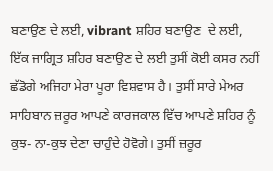ਬਣਾਉਣ ਦੇ ਲਈ, vibrant ਸ਼ਹਿਰ ਬਣਾਉਣ  ਦੇ ਲਈ, ਇੱਕ ਜਾਗ੍ਰਿਤ ਸ਼ਹਿਰ ਬਣਾਉਣ ਦੇ ਲਈ ਤੁਸੀਂ ਕੋਈ ਕਸਰ ਨਹੀਂ ਛੱਡੋਗੇ ਅਜਿਹਾ ਮੇਰਾ ਪੂਰਾ ਵਿਸ਼ਵਾਸ ਹੈ। ਤੁਸੀਂ ਸਾਰੇ ਮੇਅਰ ਸਾਹਿਬਾਨ ਜ਼ਰੂਰ ਆਪਣੇ ਕਾਰਜਕਾਲ ਵਿੱਚ ਆਪਣੇ ਸ਼ਹਿਰ ਨੂੰ ਕੁਝ- ਨਾ-ਕੁਝ ਦੇਣਾ ਚਾਹੁੰਦੇ ਹੋਵੋਗੇ। ਤੁਸੀਂ ਜ਼ਰੂਰ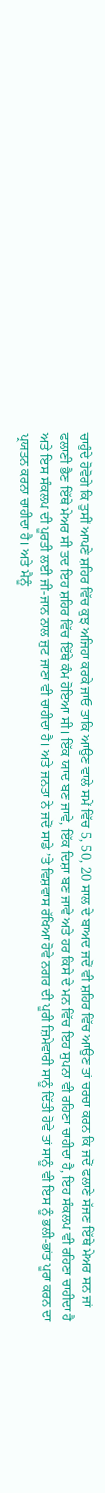ਚਾਹੁੰਦੇ ਹੋਵੋਗੇ ਕਿ ਤੁਸੀਂ ਆਪਣੇ ਸ਼ਹਿਰ ਵਿੱਚ ਕੁਝ ਅਜਿਹਾ ਕਰਕੇ ਜਾਓ ਤਾਕਿ ਆਉਣ ਵਾਲੇ ਸਮੇਂ ਵਿੱਚ 5, 50, 20 ਸਾਲ ਦੇ ਬਾਅਦ ਜਦੋਂ ਵੀ ਸ਼ਹਿਰ ਵਿੱਚ ਆਉਣ ਤਾਂ ਚਰਚਾ ਕਰਨ ਕਿ ਜਦੋਂ ਫਲਾਣੇ ਸੱਜਣ ਇੱਥੇ ਮੇਅਰ ਸਨ ਜਾਂ ਫਲਾਣੀ ਭੈਣ ਇੱਥੇ ਮੇਅਰ ਸੀ ਤਦ ਇਹ ਸ਼ਹਿਰ ਵਿੱਚ ਇੱਥੇ ਕੰਮ ਹੋਇਆ ਸੀ। ਇੱਕ ਯਾਦ ਬਣ ਜਾਵੇ, ਇੱਕ ਦਿਸ਼ਾ ਬਣ ਜਾਵੇ ਅਤੇ ਹਰ ਕਿਸੇ ਦੇ ਮਨ ਵਿੱਚ ਇਹ ਸੁਪਨਾ ਵੀ ਰਹਿਣਾ ਚਾਹੀਦਾ ਹੈ, ਇਹ ਸੰਕਲਪ ਵੀ ਰਹਿਣਾ ਚਾਹੀਦਾ ਹੈ ਅਤੇ ਇਸ ਸੰਕਲਪ ਦੀ ਪੂਰਤੀ ਲਈ ਜੀ-ਜਾਨ ਨਾਲ ਜੁਟ ਜਾਣਾ ਵੀ ਚਾਹੀਦਾ ਹੈ। ਅਤੇ ਜਨਤਾ ਨੇ ਜਦੋਂ ਸਾਡੇ ’ਤੇ ਵਿਸ਼ਵਾਸ ਰੱਖਿਆ ਹੋਵੇ ਨਗਰ ਦੀ ਪੂਰੀ ਜ਼ਿਮੇਵਾਰੀ ਸਾਨੂੰ ਦਿੱਤੀ ਹੋਵੇ ਤਾਂ ਸਾਨੂੰ ਵੀ ਇਸ ਨੂੰ ਭਲੀ-ਭਾਂਤ ਪੂਰਾ ਕਰਨ ਦਾ ਪ੍ਰਯਤਨ ਕਰਨਾ ਚਾਹੀਦਾ ਹੈ। ਅਤੇ ਮੈਨੂੰ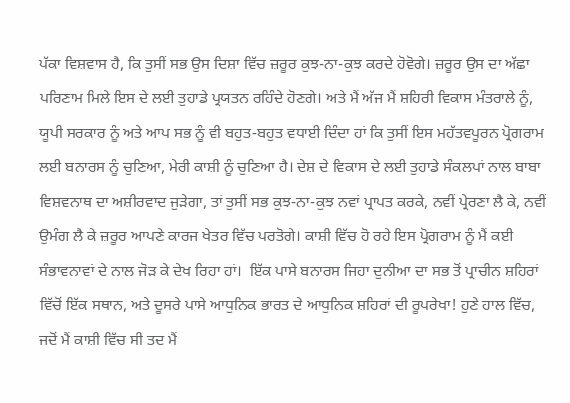ਪੱਕਾ ਵਿਸ਼ਵਾਸ ਹੈ, ਕਿ ਤੁਸੀਂ ਸਭ ਉਸ ਦਿਸ਼ਾ ਵਿੱਚ ਜ਼ਰੂਰ ਕੁਝ-ਨਾ-ਕੁਝ ਕਰਦੇ ਹੋਵੋਗੇ। ਜ਼ਰੂਰ ਉਸ ਦਾ ਅੱਛਾ ਪਰਿਣਾਮ ਮਿਲੇ ਇਸ ਦੇ ਲਈ ਤੁਹਾਡੇ ਪ੍ਰਯਤਨ ਰਹਿੰਦੇ ਹੋਣਗੇ। ਅਤੇ ਮੈਂ ਅੱਜ ਮੈਂ ਸ਼ਹਿਰੀ ਵਿਕਾਸ ਮੰਤਰਾਲੇ ਨੂੰ, ਯੂਪੀ ਸਰਕਾਰ ਨੂੰ ਅਤੇ ਆਪ ਸਭ ਨੂੰ ਵੀ ਬਹੁਤ-ਬਹੁਤ ਵਧਾਈ ਦਿੰਦਾ ਹਾਂ ਕਿ ਤੁਸੀਂ ਇਸ ਮਹੱਤਵਪੂਰਨ ਪ੍ਰੋਗਰਾਮ ਲਈ ਬਨਾਰਸ ਨੂੰ ਚੁਣਿਆ, ਮੇਰੀ ਕਾਸ਼ੀ ਨੂੰ ਚੁਣਿਆ ਹੈ। ਦੇਸ਼ ਦੇ ਵਿਕਾਸ ਦੇ ਲਈ ਤੁਹਾਡੇ ਸੰਕਲਪਾਂ ਨਾਲ ਬਾਬਾ ਵਿਸ਼ਵਨਾਥ ਦਾ ਅਸ਼ੀਰਵਾਦ ਜੁੜੇਗਾ, ਤਾਂ ਤੁਸੀਂ ਸਭ ਕੁਝ-ਨਾ-ਕੁਝ ਨਵਾਂ ਪ੍ਰਾਪਤ ਕਰਕੇ, ਨਵੀਂ ਪ੍ਰੇਰਣਾ ਲੈ ਕੇ, ਨਵੀਂ ਉਮੰਗ ਲੈ ਕੇ ਜ਼ਰੂਰ ਆਪਣੇ ਕਾਰਜ ਖੇਤਰ ਵਿੱਚ ਪਰਤੋਗੇ। ਕਾਸ਼ੀ ਵਿੱਚ ਹੋ ਰਹੇ ਇਸ ਪ੍ਰੋਗਰਾਮ ਨੂੰ ਮੈਂ ਕਈ ਸੰਭਾਵਨਾਵਾਂ ਦੇ ਨਾਲ ਜੋੜ ਕੇ ਦੇਖ ਰਿਹਾ ਹਾਂ।  ਇੱਕ ਪਾਸੇ ਬਨਾਰਸ ਜਿਹਾ ਦੁਨੀਆ ਦਾ ਸਭ ਤੋਂ ਪ੍ਰਾਚੀਨ ਸ਼ਹਿਰਾਂ ਵਿੱਚੋਂ ਇੱਕ ਸਥਾਨ, ਅਤੇ ਦੂਸਰੇ ਪਾਸੇ ਆਧੁਨਿਕ ਭਾਰਤ ਦੇ ਆਧੁਨਿਕ ਸ਼ਹਿਰਾਂ ਦੀ ਰੂਪਰੇਖਾ! ਹੁਣੇ ਹਾਲ ਵਿੱਚ, ਜਦੋਂ ਮੈਂ ਕਾਸ਼ੀ ਵਿੱਚ ਸੀ ਤਦ ਮੈਂ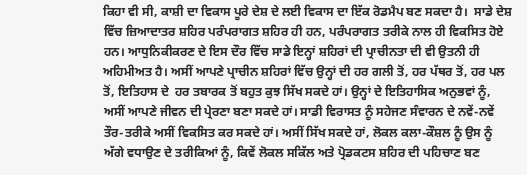ਕਿਹਾ ਵੀ ਸੀ, ਕਾਸ਼ੀ ਦਾ ਵਿਕਾਸ ਪੂਰੇ ਦੇਸ਼ ਦੇ ਲਈ ਵਿਕਾਸ ਦਾ ਇੱਕ ਰੋਡਮੈਪ ਬਣ ਸਕਦਾ ਹੈ।  ਸਾਡੇ ਦੇਸ਼ ਵਿੱਚ ਜ਼ਿਆਦਾਤਰ ਸ਼ਹਿਰ ਪਰੰਪਰਾਗਤ ਸ਼ਹਿਰ ਹੀ ਹਨ, ਪਰੰਪਰਾਗਤ ਤਰੀਕੇ ਨਾਲ ਹੀ ਵਿਕਸਿਤ ਹੋਏ ਹਨ। ਆਧੁਨਿਕੀਕਰਣ ਦੇ ਇਸ ਦੌਰ ਵਿੱਚ ਸਾਡੇ ਇਨ੍ਹਾਂ ਸ਼ਹਿਰਾਂ ਦੀ ਪ੍ਰਾਚੀਨਤਾ ਦੀ ਵੀ ਉਤਨੀ ਹੀ ਅਹਿਮੀਅਤ ਹੈ। ਅਸੀਂ ਆਪਣੇ ਪ੍ਰਾਚੀਨ ਸ਼ਹਿਰਾਂ ਵਿੱਚ ਉਨ੍ਹਾਂ ਦੀ ਹਰ ਗਲੀ ਤੋਂ, ਹਰ ਪੱਥਰ ਤੋਂ, ਹਰ ਪਲ ਤੋਂ, ਇਤਿਹਾਸ ਦੇ  ਹਰ ਤਬਾਰਕ ਤੋਂ ਬਹੁਤ ਕੁਝ ਸਿੱਖ ਸਕਦੇ ਹਾਂ। ਉਨ੍ਹਾਂ ਦੇ ਇਤਿਹਾਸਿਕ ਅਨੁਭਵਾਂ ਨੂੰ, ਅਸੀਂ ਆਪਣੇ ਜੀਵਨ ਦੀ ਪ੍ਰੇਰਣਾ ਬਣਾ ਸਕਦੇ ਹਾਂ। ਸਾਡੀ ਵਿਰਾਸਤ ਨੂੰ ਸਹੇਜਣ ਸੰਵਾਰਨ ਦੇ ਨਵੇਂ-ਨਵੇਂ ਤੌਰ-ਤਰੀਕੇ ਅਸੀਂ ਵਿਕਸਿਤ ਕਰ ਸਕਦੇ ਹਾਂ। ਅਸੀਂ ਸਿੱਖ ਸਕਦੇ ਹਾਂ, ਲੋਕਲ ਕਲਾ-ਕੌਸ਼ਲ ਨੂੰ ਉਸ ਨੂੰ ਅੱਗੇ ਵਧਾਉਣ ਦੇ ਤਰੀਕਿਆਂ ਨੂੰ, ਕਿਵੇਂ ਲੋਕਲ ਸਕਿੱਲ ਅਤੇ ਪ੍ਰੋਡਕਟਸ ਸ਼ਹਿਰ ਦੀ ਪਹਿਚਾਣ ਬਣ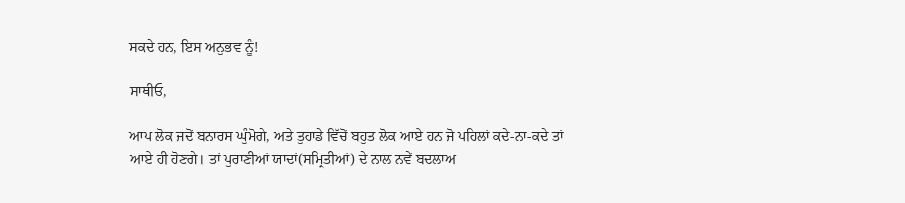ਸਕਦੇ ਹਨ, ਇਸ ਅਨੁਭਵ ਨੂੰ!

ਸਾਥੀਓ,

ਆਪ ਲੋਕ ਜਦੋਂ ਬਨਾਰਸ ਘੁੰਮੋਗੇ, ਅਤੇ ਤੁਹਾਡੇ ਵਿੱਚੋਂ ਬਹੁਤ ਲੋਕ ਆਏ ਹਨ ਜੋ ਪਹਿਲਾਂ ਕਦੇ-ਨਾ-ਕਦੇ ਤਾਂ ਆਏ ਹੀ ਹੋਣਗੇ। ਤਾਂ ਪੁਰਾਣੀਆਂ ਯਾਦਾਂ(ਸਮ੍ਰਿਤੀਆਂ) ਦੇ ਨਾਲ ਨਵੇਂ ਬਦਲਾਅ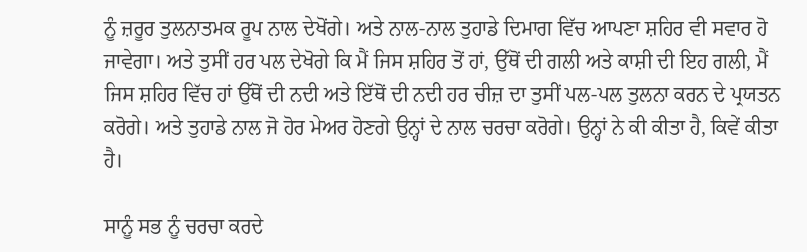ਨੂੰ ਜ਼ਰੂਰ ਤੁਲਨਾਤਮਕ ਰੂਪ ਨਾਲ ਦੇਖੋਂਗੇ। ਅਤੇ ਨਾਲ-ਨਾਲ ਤੁਹਾਡੇ ਦਿਮਾਗ ਵਿੱਚ ਆਪਣਾ ਸ਼ਹਿਰ ਵੀ ਸਵਾਰ ਹੋ ਜਾਵੇਗਾ। ਅਤੇ ਤੁਸੀਂ ਹਰ ਪਲ ਦੇਖੋਗੇ ਕਿ ਮੈਂ ਜਿਸ ਸ਼ਹਿਰ ਤੋਂ ਹਾਂ, ਉੱਥੋਂ ਦੀ ਗਲੀ ਅਤੇ ਕਾਸ਼ੀ ਦੀ ਇਹ ਗਲੀ, ਮੈਂ ਜਿਸ ਸ਼ਹਿਰ ਵਿੱਚ ਹਾਂ ਉੱਥੋਂ ਦੀ ਨਦੀ ਅਤੇ ਇੱਥੋਂ ਦੀ ਨਦੀ ਹਰ ਚੀਜ਼ ਦਾ ਤੁਸੀਂ ਪਲ-ਪਲ ਤੁਲਨਾ ਕਰਨ ਦੇ ਪ੍ਰਯਤਨ ਕਰੋਗੇ। ਅਤੇ ਤੁਹਾਡੇ ਨਾਲ ਜੋ ਹੋਰ ਮੇਅਰ ਹੋਣਗੇ ਉਨ੍ਹਾਂ ਦੇ ਨਾਲ ਚਰਚਾ ਕਰੋਗੇ। ਉਨ੍ਹਾਂ ਨੇ ਕੀ ਕੀਤਾ ਹੈ, ਕਿਵੇਂ ਕੀਤਾ ਹੈ।

ਸਾਨੂੰ ਸਭ ਨੂੰ ਚਰਚਾ ਕਰਦੇ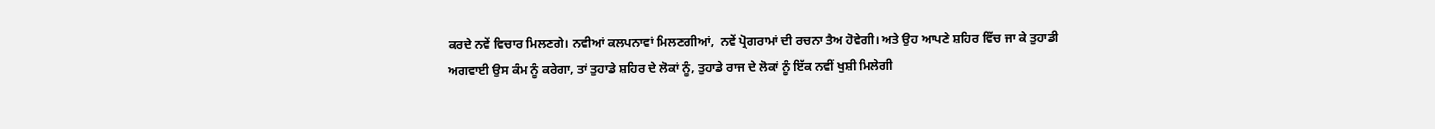ਕਰਦੇ ਨਵੇਂ ਵਿਚਾਰ ਮਿਲਣਗੇ। ਨਵੀਆਂ ਕਲਪਨਾਵਾਂ ਮਿਲਣਗੀਆਂ,  ਨਵੇਂ ਪ੍ਰੋਗਰਾਮਾਂ ਦੀ ਰਚਨਾ ਤੈਅ ਹੋਵੇਗੀ। ਅਤੇ ਉਹ ਆਪਣੇ ਸ਼ਹਿਰ ਵਿੱਚ ਜਾ ਕੇ ਤੁਹਾਡੀ ਅਗਵਾਈ ਉਸ ਕੰਮ ਨੂੰ ਕਰੇਗਾ, ਤਾਂ ਤੁਹਾਡੇ ਸ਼ਹਿਰ ਦੇ ਲੋਕਾਂ ਨੂੰ, ਤੁਹਾਡੇ ਰਾਜ ਦੇ ਲੋਕਾਂ ਨੂੰ ਇੱਕ ਨਵੀਂ ਖੁਸ਼ੀ ਮਿਲੇਗੀ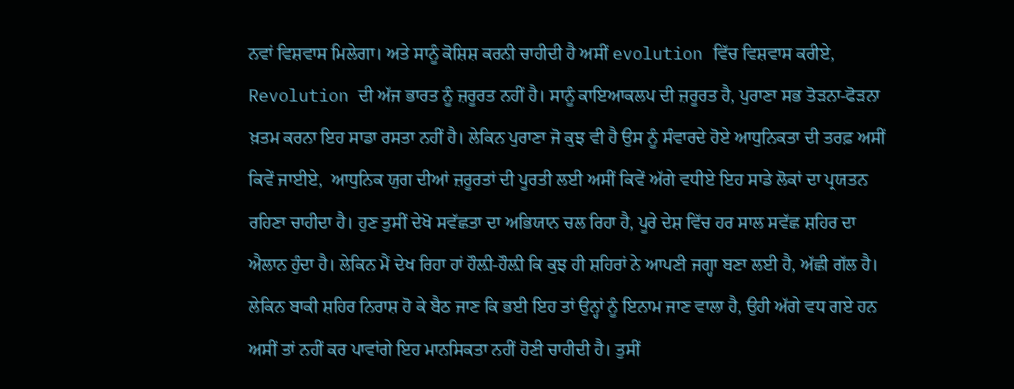ਨਵਾਂ ਵਿਸ਼ਵਾਸ ਮਿਲੇਗਾ। ਅਤੇ ਸਾਨੂੰ ਕੋਸ਼ਿਸ਼ ਕਰਨੀ ਚਾਹੀਦੀ ਹੈ ਅਸੀਂ evolution ਵਿੱਚ ਵਿਸ਼ਵਾਸ ਕਰੀਏ, Revolution ਦੀ ਅੱਜ ਭਾਰਤ ਨੂੰ ਜ਼ਰੂਰਤ ਨਹੀਂ ਹੈ। ਸਾਨੂੰ ਕਾਇਆਕਲਪ ਦੀ ਜ਼ਰੂਰਤ ਹੈ, ਪੁਰਾਣਾ ਸਭ ਤੋੜਨਾ-ਫੋੜਨਾ ਖ਼ਤਮ ਕਰਨਾ ਇਹ ਸਾਡਾ ਰਸਤਾ ਨਹੀਂ ਹੈ। ਲੇਕਿਨ ਪੁਰਾਣਾ ਜੋ ਕੁਝ ਵੀ ਹੈ ਉਸ ਨੂੰ ਸੰਵਾਰਦੇ ਹੋਏ ਆਧੁਨਿਕਤਾ ਦੀ ਤਰਫ਼ ਅਸੀਂ ਕਿਵੇਂ ਜਾਈਏ,  ਆਧੁਨਿਕ ਯੁਗ ਦੀਆਂ ਜ਼ਰੂਰਤਾਂ ਦੀ ਪੂਰਤੀ ਲਈ ਅਸੀਂ ਕਿਵੇਂ ਅੱਗੇ ਵਧੀਏ ਇਹ ਸਾਡੇ ਲੋਕਾਂ ਦਾ ਪ੍ਰਯਤਨ ਰਹਿਣਾ ਚਾਹੀਦਾ ਹੈ। ਹੁਣ ਤੁਸੀਂ ਦੇਖੋ ਸਵੱਛਤਾ ਦਾ ਅਭਿਯਾਨ ਚਲ ਰਿਹਾ ਹੈ, ਪੂਰੇ ਦੇਸ਼ ਵਿੱਚ ਹਰ ਸਾਲ ਸਵੱਛ ਸ਼ਹਿਰ ਦਾ ਐਲਾਨ ਹੁੰਦਾ ਹੈ। ਲੇਕਿਨ ਮੈਂ ਦੇਖ ਰਿਹਾ ਹਾਂ ਹੌਲ਼ੀ-ਹੌਲ਼ੀ ਕਿ ਕੁਝ ਹੀ ਸ਼ਹਿਰਾਂ ਨੇ ਆਪਣੀ ਜਗ੍ਹਾ ਬਣਾ ਲਈ ਹੈ, ਅੱਛੀ ਗੱਲ ਹੈ। ਲੇਕਿਨ ਬਾਕੀ ਸ਼ਹਿਰ ਨਿਰਾਸ਼ ਹੋ ਕੇ ਬੈਠ ਜਾਣ ਕਿ ਭਈ ਇਹ ਤਾਂ ਉਨ੍ਹਾਂ ਨੂੰ ਇਨਾਮ ਜਾਣ ਵਾਲਾ ਹੈ, ਉਹੀ ਅੱਗੇ ਵਧ ਗਏ ਹਨ ਅਸੀਂ ਤਾਂ ਨਹੀਂ ਕਰ ਪਾਵਾਂਗੇ ਇਹ ਮਾਨਸਿਕਤਾ ਨਹੀਂ ਹੋਣੀ ਚਾਹੀਦੀ ਹੈ। ਤੁਸੀਂ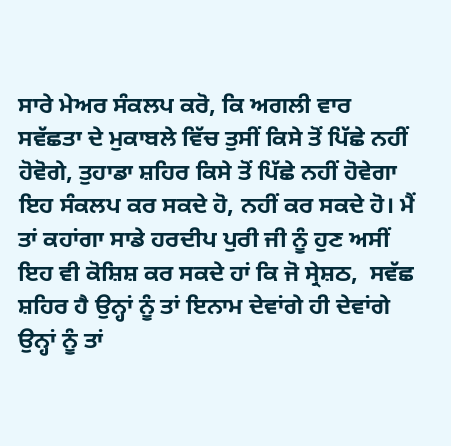ਸਾਰੇ ਮੇਅਰ ਸੰਕਲਪ ਕਰੋ, ਕਿ ਅਗਲੀ ਵਾਰ ਸਵੱਛਤਾ ਦੇ ਮੁਕਾਬਲੇ ਵਿੱਚ ਤੁਸੀਂ ਕਿਸੇ ਤੋਂ ਪਿੱਛੇ ਨਹੀਂ ਹੋਵੋਗੇ, ਤੁਹਾਡਾ ਸ਼ਹਿਰ ਕਿਸੇ ਤੋਂ ਪਿੱਛੇ ਨਹੀਂ ਹੋਵੇਗਾ ਇਹ ਸੰਕਲਪ ਕਰ ਸਕਦੇ ਹੋ, ਨਹੀਂ ਕਰ ਸਕਦੇ ਹੋ। ਮੈਂ ਤਾਂ ਕਹਾਂਗਾ ਸਾਡੇ ਹਰਦੀਪ ਪੁਰੀ ਜੀ ਨੂੰ ਹੁਣ ਅਸੀਂ ਇਹ ਵੀ ਕੋਸ਼ਿਸ਼ ਕਰ ਸਕਦੇ ਹਾਂ ਕਿ ਜੋ ਸ੍ਰੇਸ਼ਠ,  ਸਵੱਛ ਸ਼ਹਿਰ ਹੈ ਉਨ੍ਹਾਂ ਨੂੰ ਤਾਂ ਇਨਾਮ ਦੇਵਾਂਗੇ ਹੀ ਦੇਵਾਂਗੇ ਉਨ੍ਹਾਂ ਨੂੰ ਤਾਂ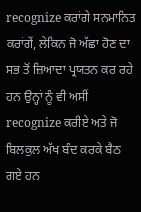recognize ਕਰਾਂਗੇ ਸਨਮਾਨਿਤ ਕਰਾਂਗੇਂ, ਲੇਕਿਨ ਜੋ ਅੱਛਾ ਹੋਣ ਦਾ ਸਭ ਤੋਂ ਜ਼ਿਆਦਾ ਪ੍ਰਯਤਨ ਕਰ ਰਹੇ ਹਨ ਉਨ੍ਹਾਂ ਨੂੰ ਵੀ ਅਸੀਂ recognize ਕਰੀਏ ਅਤੇ ਜੋ ਬਿਲਕੁਲ ਅੱਖ ਬੰਦ ਕਰਕੇ ਬੈਠ ਗਏ ਹਨ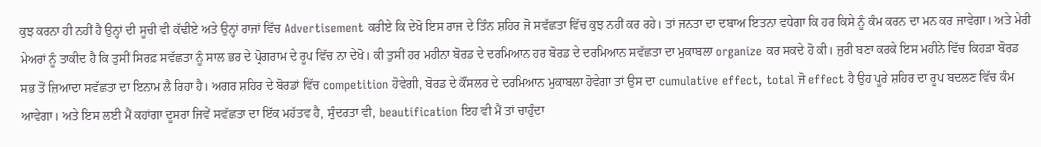ਕੁਝ ਕਰਨਾ ਹੀ ਨਹੀਂ ਹੈ ਉਨ੍ਹਾਂ ਦੀ ਸੂਚੀ ਵੀ ਕੱਢੀਏ ਅਤੇ ਉਨ੍ਹਾਂ ਰਾਜਾਂ ਵਿੱਚ Advertisement ਕਰੀਏ ਕਿ ਦੇਖੋ ਇਸ ਰਾਜ ਦੇ ਤਿੰਨ ਸ਼ਹਿਰ ਜੋ ਸਵੱਛਤਾ ਵਿੱਚ ਕੁਝ ਨਹੀਂ ਕਰ ਰਹੇ। ਤਾਂ ਜਨਤਾ ਦਾ ਦਬਾਅ ਇਤਨਾ ਵਧੇਗਾ ਕਿ ਹਰ ਕਿਸੇ ਨੂੰ ਕੰਮ ਕਰਨ ਦਾ ਮਨ ਕਰ ਜਾਵੇਗਾ। ਅਤੇ ਮੇਰੀ ਮੇਅਰਾਂ ਨੂੰ ਤਾਕੀਦ ਹੈ ਕਿ ਤੁਸੀਂ ਸਿਰਫ਼ ਸਵੱਛਤਾ ਨੂੰ ਸਾਲ ਭਰ ਦੇ ਪ੍ਰੋਗਰਾਮ ਦੇ ਰੂਪ ਵਿੱਚ ਨਾ ਦੇਖੋ। ਕੀ ਤੁਸੀਂ ਹਰ ਮਹੀਨਾ ਬੋਰਡ ਦੇ ਦਰਮਿਆਨ ਹਰ ਬੋਰਡ ਦੇ ਦਰਮਿਆਨ ਸਵੱਛਤਾ ਦਾ ਮੁਕਾਬਲਾ organize ਕਰ ਸਕਦੇ ਹੋ ਕੀ। ਜੁਰੀ ਬਣਾ ਕਰਕੇ ਇਸ ਮਹੀਨੇ ਵਿੱਚ ਕਿਹੜਾ ਬੋਰਡ ਸਭ ਤੋਂ ਜ਼ਿਆਦਾ ਸਵੱਛਤਾ ਦਾ ਇਨਾਮ ਲੈ ਰਿਹਾ ਹੈ। ਅਗਰ ਸ਼ਹਿਰ ਦੇ ਬੋਰਡਾਂ ਵਿੱਚ competition ਹੋਵੇਗੀ, ਬੋਰਡ ਦੇ ਕੌਂਸਲਰ ਦੇ ਦਰਮਿਆਨ ਮੁਕਾਬਲਾ ਹੋਵੇਗਾ ਤਾਂ ਉਸ ਦਾ cumulative effect, total ਜੋ effect ਹੈ ਉਹ ਪੂਰੇ ਸ਼ਹਿਰ ਦਾ ਰੂਪ ਬਦਲਣ ਵਿੱਚ ਕੰਮ ਆਵੇਗਾ। ਅਤੇ ਇਸ ਲਈ ਮੈਂ ਕਹਾਂਗਾ ਦੂਸਰਾ ਜਿਵੇਂ ਸਵੱਛਤਾ ਦਾ ਇੱਕ ਮਹੱਤਵ ਹੈ, ਸੁੰਦਰਤਾ ਵੀ, beautification ਇਹ ਵੀ ਮੈਂ ਤਾਂ ਚਾਹੁੰਦਾ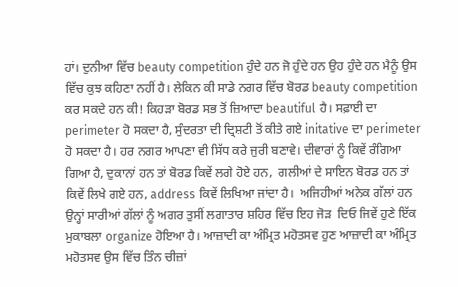ਹਾਂ। ਦੁਨੀਆ ਵਿੱਚ beauty competition ਹੁੰਦੇ ਹਨ ਜੋ ਹੁੰਦੇ ਹਨ ਉਹ ਹੁੰਦੇ ਹਨ ਮੈਨੂੰ ਉਸ ਵਿੱਚ ਕੁਝ ਕਹਿਣਾ ਨਹੀਂ ਹੈ। ਲੇਕਿਨ ਕੀ ਸਾਡੇ ਨਗਰ ਵਿੱਚ ਬੋਰਡ beauty competition ਕਰ ਸਕਦੇ ਹਨ ਕੀ! ਕਿਹੜਾ ਬੋਰਡ ਸਭ ਤੋਂ ਜ਼ਿਆਦਾ beautiful ਹੈ। ਸਫ਼ਾਈ ਦਾ perimeter ਹੋ ਸਕਦਾ ਹੈ, ਸੁੰਦਰਤਾ ਦੀ ਦ੍ਰਿਸ਼ਟੀ ਤੋਂ ਕੀਤੇ ਗਏ initative ਦਾ perimeter ਹੋ ਸਕਦਾ ਹੈ। ਹਰ ਨਗਰ ਆਪਣਾ ਵੀ ਸਿੱਧ ਕਰੇ ਜੁਰੀ ਬਣਾਵੇ। ਦੀਵਾਰਾਂ ਨੂੰ ਕਿਵੇਂ ਰੰਗਿਆ ਗਿਆ ਹੈ, ਦੁਕਾਨਾਂ ਹਨ ਤਾਂ ਬੋਰਡ ਕਿਵੇਂ ਲਗੇ ਹੋਏ ਹਨ,  ਗਲੀਆਂ ਦੇ ਸਾਇਨ ਬੋਰਡ ਹਨ ਤਾਂ ਕਿਵੇਂ ਲਿਖੇ ਗਏ ਹਨ, address ਕਿਵੇਂ ਲਿਖਿਆ ਜਾਂਦਾ ਹੈ।  ਅਜਿਹੀਆਂ ਅਨੇਕ ਗੱਲਾਂ ਹਨ ਉਨ੍ਹਾਂ ਸਾਰੀਆਂ ਗੱਲਾਂ ਨੂੰ ਅਗਰ ਤੁਸੀਂ ਲਗਾਤਾਰ ਸ਼ਹਿਰ ਵਿੱਚ ਇਹ ਜੋੜ  ਦਿਓ ਜਿਵੇਂ ਹੁਣੇ ਇੱਕ ਮੁਕਾਬਲਾ organize ਹੋਇਆ ਹੈ। ਆਜ਼ਾਦੀ ਕਾ ਅੰਮ੍ਰਿਤ ਮਹੋਤਸਵ ਹੁਣ ਆਜ਼ਾਦੀ ਕਾ ਅੰਮ੍ਰਿਤ ਮਹੋਤਸਵ ਉਸ ਵਿੱਚ ਤਿੰਨ ਚੀਜ਼ਾਂ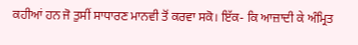ਕਹੀਆਂ ਹਨ ਜੋ ਤੁਸੀਂ ਸਾਧਾਰਣ ਮਾਨਵੀ ਤੋਂ ਕਰਵਾ ਸਕੋ। ਇੱਕ- ਕਿ ਆਜ਼ਾਦੀ ਕੇ ਅੰਮ੍ਰਿਤ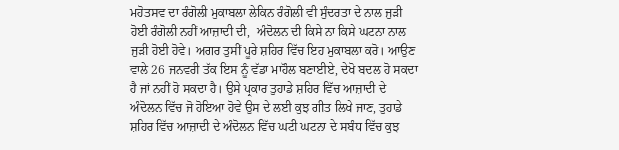ਮਹੋਤਸਵ ਦਾ ਰੰਗੋਲੀ ਮੁਕਾਬਲਾ ਲੇਕਿਨ ਰੰਗੋਲੀ ਵੀ ਸੁੰਦਰਤਾ ਦੇ ਨਾਲ ਜੁੜੀ ਹੋਈ ਰੰਗੋਲੀ ਨਹੀਂ ਆਜ਼ਾਦੀ ਦੀ,  ਅੰਦੋਲਨ ਦੀ ਕਿਸੇ ਨਾ ਕਿਸੇ ਘਟਨਾ ਨਾਲ ਜੁੜੀ ਹੋਈ ਹੋਵੇ। ਅਗਰ ਤੁਸੀਂ ਪੂਰੇ ਸ਼ਹਿਰ ਵਿੱਚ ਇਹ ਮੁਕਾਬਲਾ ਕਰੋ। ਆਉਣ ਵਾਲੇ 26 ਜਨਵਰੀ ਤੱਕ ਇਸ ਨੂੰ ਵੱਡਾ ਮਾਹੌਲ ਬਣਾਈਏ, ਦੇਖੋ ਬਦਲ ਹੋ ਸਕਦਾ ਹੈ ਜਾਂ ਨਹੀਂ ਹੋ ਸਕਦਾ ਹੈ। ਉਸੇ ਪ੍ਰਕਾਰ ਤੁਹਾਡੇ ਸ਼ਹਿਰ ਵਿੱਚ ਆਜ਼ਾਦੀ ਦੇ ਅੰਦੋਲਨ ਵਿੱਚ ਜੋ ਹੋਇਆ ਹੋਵੇ ਉਸ ਦੇ ਲਈ ਕੁਝ ਗੀਤ ਲਿਖੇ ਜਾਣ, ਤੁਹਾਡੇ ਸ਼ਹਿਰ ਵਿੱਚ ਆਜ਼ਾਦੀ ਦੇ ਅੰਦੋਲਨ ਵਿੱਚ ਘਟੀ ਘਟਨਾ ਦੇ ਸਬੰਧ ਵਿੱਚ ਕੁਝ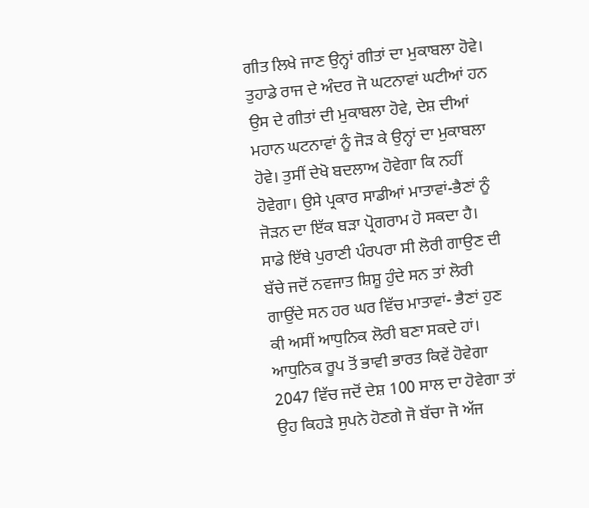ਗੀਤ ਲਿਖੇ ਜਾਣ ਉਨ੍ਹਾਂ ਗੀਤਾਂ ਦਾ ਮੁਕਾਬਲਾ ਹੋਵੇ। ਤੁਹਾਡੇ ਰਾਜ ਦੇ ਅੰਦਰ ਜੋ ਘਟਨਾਵਾਂ ਘਟੀਆਂ ਹਨ ਉਸ ਦੇ ਗੀਤਾਂ ਦੀ ਮੁਕਾਬਲਾ ਹੋਵੇ, ਦੇਸ਼ ਦੀਆਂ ਮਹਾਨ ਘਟਨਾਵਾਂ ਨੂੰ ਜੋੜ ਕੇ ਉਨ੍ਹਾਂ ਦਾ ਮੁਕਾਬਲਾ ਹੋਵੇ। ਤੁਸੀਂ ਦੇਖੋ ਬਦਲਾਅ ਹੋਵੇਗਾ ਕਿ ਨਹੀਂ ਹੋਵੇਗਾ। ਉਸੇ ਪ੍ਰਕਾਰ ਸਾਡੀਆਂ ਮਾਤਾਵਾਂ-ਭੈਣਾਂ ਨੂੰ ਜੋੜਨ ਦਾ ਇੱਕ ਬੜਾ ਪ੍ਰੋਗਰਾਮ ਹੋ ਸਕਦਾ ਹੈ। ਸਾਡੇ ਇੱਥੇ ਪੁਰਾਣੀ ਪੰਰਪਰਾ ਸੀ ਲੋਰੀ ਗਾਉਣ ਦੀ ਬੱਚੇ ਜਦੋਂ ਨਵਜਾਤ ਸ਼ਿਸ਼ੂ ਹੁੰਦੇ ਸਨ ਤਾਂ ਲੋਰੀ ਗਾਉਂਦੇ ਸਨ ਹਰ ਘਰ ਵਿੱਚ ਮਾਤਾਵਾਂ- ਭੈਣਾਂ ਹੁਣ ਕੀ ਅਸੀਂ ਆਧੁਨਿਕ ਲੋਰੀ ਬਣਾ ਸਕਦੇ ਹਾਂ। ਆਧੁਨਿਕ ਰੂਪ ਤੋਂ ਭਾਵੀ ਭਾਰਤ ਕਿਵੇਂ ਹੋਵੇਗਾ 2047 ਵਿੱਚ ਜਦੋਂ ਦੇਸ਼ 100 ਸਾਲ ਦਾ ਹੋਵੇਗਾ ਤਾਂ ਉਹ ਕਿਹੜੇ ਸੁਪਨੇ ਹੋਣਗੇ ਜੋ ਬੱਚਾ ਜੋ ਅੱਜ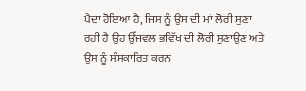ਪੈਦਾ ਹੋਇਆ ਹੈ, ਜਿਸ ਨੂੰ ਉਸ ਦੀ ਮਾਂ ਲੋਰੀ ਸੁਣਾ ਰਹੀ ਹੈ ਉਹ ਉੱਜਵਲ ਭਵਿੱਖ ਦੀ ਲੋਰੀ ਸੁਣਾਉਣ ਅਤੇ ਉਸ ਨੂੰ ਸੰਸਕਾਰਿਤ ਕਰਨ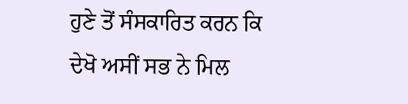ਹੁਣੇ ਤੋਂ ਸੰਸਕਾਰਿਤ ਕਰਨ ਕਿ ਦੇਖੋ ਅਸੀਂ ਸਭ ਨੇ ਮਿਲ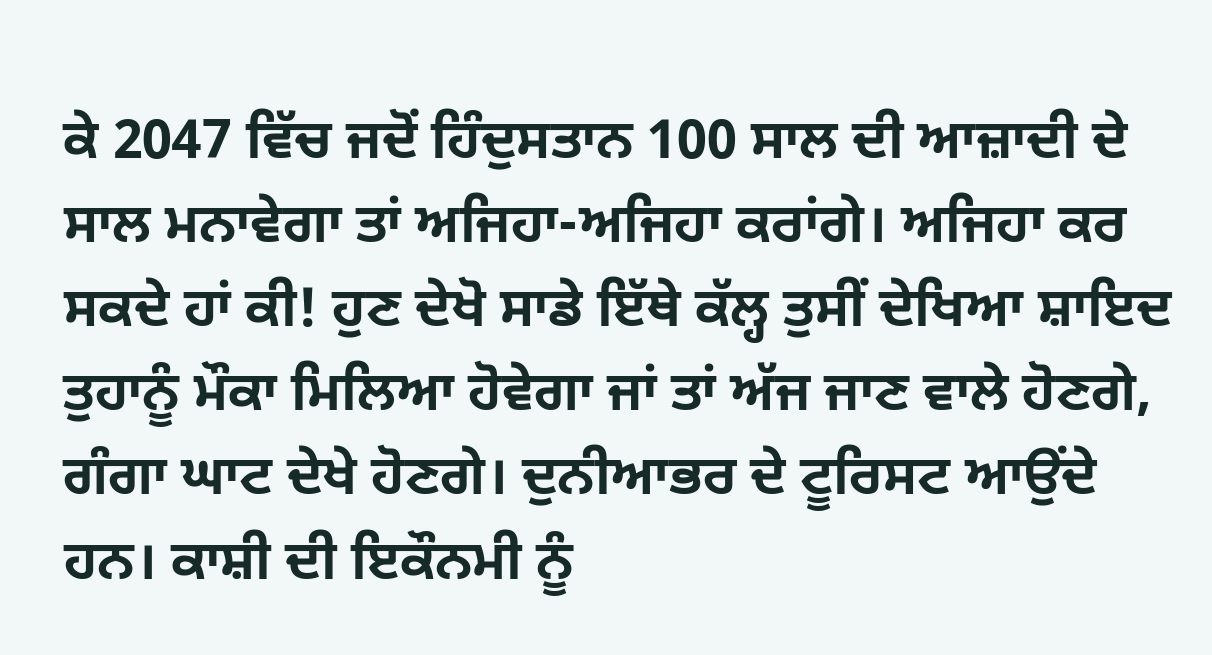ਕੇ 2047 ਵਿੱਚ ਜਦੋਂ ਹਿੰਦੁਸਤਾਨ 100 ਸਾਲ ਦੀ ਆਜ਼ਾਦੀ ਦੇ ਸਾਲ ਮਨਾਵੇਗਾ ਤਾਂ ਅਜਿਹਾ-ਅਜਿਹਾ ਕਰਾਂਗੇ। ਅਜਿਹਾ ਕਰ ਸਕਦੇ ਹਾਂ ਕੀ! ਹੁਣ ਦੇਖੋ ਸਾਡੇ ਇੱਥੇ ਕੱਲ੍ਹ ਤੁਸੀਂ ਦੇਖਿਆ ਸ਼ਾਇਦ ਤੁਹਾਨੂੰ ਮੌਕਾ ਮਿਲਿਆ ਹੋਵੇਗਾ ਜਾਂ ਤਾਂ ਅੱਜ ਜਾਣ ਵਾਲੇ ਹੋਣਗੇ, ਗੰਗਾ ਘਾਟ ਦੇਖੇ ਹੋਣਗੇ। ਦੁਨੀਆਭਰ ਦੇ ਟੂਰਿਸਟ ਆਉਂਦੇ ਹਨ। ਕਾਸ਼ੀ ਦੀ ਇਕੌਨਮੀ ਨੂੰ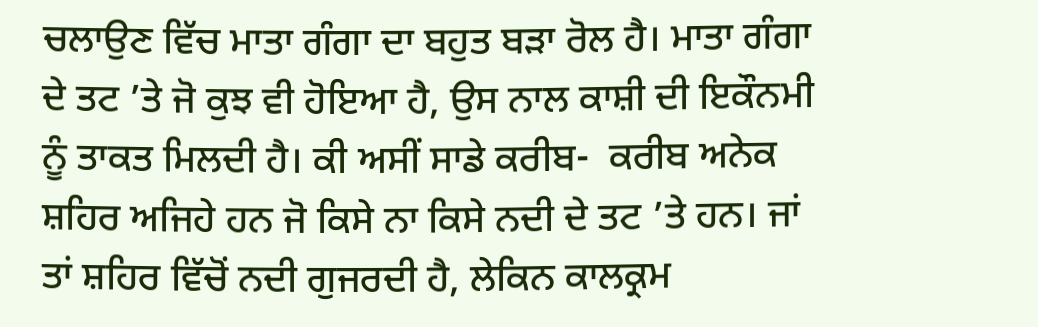ਚਲਾਉਣ ਵਿੱਚ ਮਾਤਾ ਗੰਗਾ ਦਾ ਬਹੁਤ ਬੜਾ ਰੋਲ ਹੈ। ਮਾਤਾ ਗੰਗਾ ਦੇ ਤਟ ’ਤੇ ਜੋ ਕੁਝ ਵੀ ਹੋਇਆ ਹੈ, ਉਸ ਨਾਲ ਕਾਸ਼ੀ ਦੀ ਇਕੌਨਮੀ ਨੂੰ ਤਾਕਤ ਮਿਲਦੀ ਹੈ। ਕੀ ਅਸੀਂ ਸਾਡੇ ਕਰੀਬ-  ਕਰੀਬ ਅਨੇਕ ਸ਼ਹਿਰ ਅਜਿਹੇ ਹਨ ਜੋ ਕਿਸੇ ਨਾ ਕਿਸੇ ਨਦੀ ਦੇ ਤਟ ’ਤੇ ਹਨ। ਜਾਂ ਤਾਂ ਸ਼ਹਿਰ ਵਿੱਚੋਂ ਨਦੀ ਗੁਜਰਦੀ ਹੈ, ਲੇਕਿਨ ਕਾਲਕ੍ਰਮ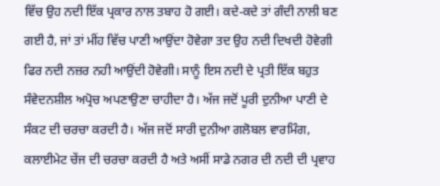ਵਿੱਚ ਉਹ ਨਦੀ ਇੱਕ ਪ੍ਰਕਾਰ ਨਾਲ ਤਬਾਹ ਹੋ ਗਈ। ਕਦੇ-ਕਦੇ ਤਾਂ ਗੰਦੀ ਨਾਲੀ ਬਣ ਗਈ ਹੈ, ਜਾਂ ਤਾਂ ਮੀਂਹ ਵਿੱਚ ਪਾਣੀ ਆਉਂਦਾ ਹੋਵੇਗਾ ਤਦ ਉਹ ਨਦੀ ਦਿਖਦੀ ਹੋਵੇਗੀ ਫਿਰ ਨਦੀ ਨਜ਼ਰ ਨਹੀ ਆਉਂਦੀ ਹੋਵੇਗੀ। ਸਾਨੂੰ ਇਸ ਨਦੀ ਦੇ ਪ੍ਰਤੀ ਇੱਕ ਬਹੁਤ ਸੰਵੇਦਨਸ਼ੀਲ ਅਪ੍ਰੋਚ ਅਪਣਾਉਣਾ ਚਾਹੀਦਾ ਹੈ। ਅੱਜ ਜਦੋਂ ਪੂਰੀ ਦੁਨੀਆ ਪਾਣੀ ਦੇ ਸੰਕਟ ਦੀ ਚਰਚਾ ਕਰਦੀ ਹੈ। ਅੱਜ ਜਦੋਂ ਸਾਰੀ ਦੁਨੀਆ ਗਲੋਬਲ ਵਾਰਮਿੰਗ,  ਕਲਾਈਮੇਟ ਚੇਂਜ ਦੀ ਚਰਚਾ ਕਰਦੀ ਹੈ ਅਤੇ ਅਸੀਂ ਸਾਡੇ ਨਗਰ ਦੀ ਨਦੀ ਦੀ ਪ੍ਰਵਾਹ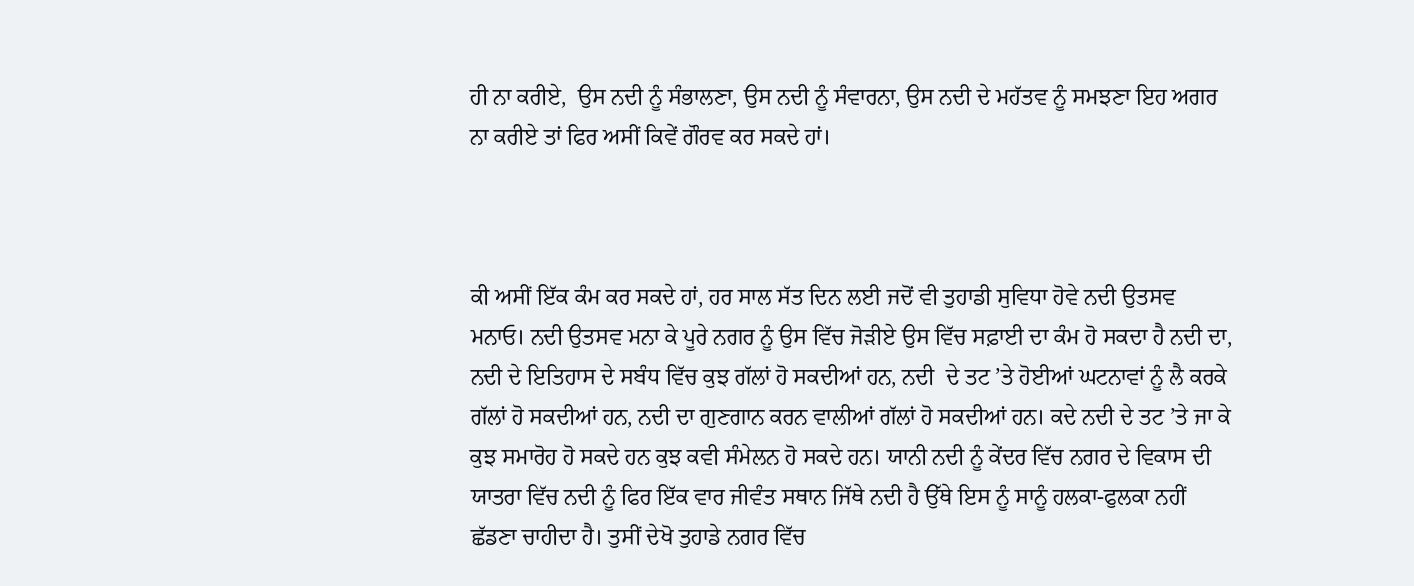ਹੀ ਨਾ ਕਰੀਏ,  ਉਸ ਨਦੀ ਨੂੰ ਸੰਭਾਲਣਾ, ਉਸ ਨਦੀ ਨੂੰ ਸੰਵਾਰਨਾ, ਉਸ ਨਦੀ ਦੇ ਮਹੱਤਵ ਨੂੰ ਸਮਝਣਾ ਇਹ ਅਗਰ ਨਾ ਕਰੀਏ ਤਾਂ ਫਿਰ ਅਸੀਂ ਕਿਵੇਂ ਗੌਰਵ ਕਰ ਸਕਦੇ ਹਾਂ।



ਕੀ ਅਸੀਂ ਇੱਕ ਕੰਮ ਕਰ ਸਕਦੇ ਹਾਂ, ਹਰ ਸਾਲ ਸੱਤ ਦਿਨ ਲਈ ਜਦੋਂ ਵੀ ਤੁਹਾਡੀ ਸੁਵਿਧਾ ਹੋਵੇ ਨਦੀ ਉਤਸਵ ਮਨਾਓ। ਨਦੀ ਉਤਸਵ ਮਨਾ ਕੇ ਪੂਰੇ ਨਗਰ ਨੂੰ ਉਸ ਵਿੱਚ ਜੋੜੀਏ ਉਸ ਵਿੱਚ ਸਫ਼ਾਈ ਦਾ ਕੰਮ ਹੋ ਸਕਦਾ ਹੈ ਨਦੀ ਦਾ, ਨਦੀ ਦੇ ਇਤਿਹਾਸ ਦੇ ਸਬੰਧ ਵਿੱਚ ਕੁਝ ਗੱਲਾਂ ਹੋ ਸਕਦੀਆਂ ਹਨ, ਨਦੀ  ਦੇ ਤਟ ’ਤੇ ਹੋਈਆਂ ਘਟਨਾਵਾਂ ਨੂੰ ਲੈ ਕਰਕੇ ਗੱਲਾਂ ਹੋ ਸਕਦੀਆਂ ਹਨ, ਨਦੀ ਦਾ ਗੁਣਗਾਨ ਕਰਨ ਵਾਲੀਆਂ ਗੱਲਾਂ ਹੋ ਸਕਦੀਆਂ ਹਨ। ਕਦੇ ਨਦੀ ਦੇ ਤਟ ’ਤੇ ਜਾ ਕੇ ਕੁਝ ਸਮਾਰੋਹ ਹੋ ਸਕਦੇ ਹਨ ਕੁਝ ਕਵੀ ਸੰਮੇਲਨ ਹੋ ਸਕਦੇ ਹਨ। ਯਾਨੀ ਨਦੀ ਨੂੰ ਕੇਂਦਰ ਵਿੱਚ ਨਗਰ ਦੇ ਵਿਕਾਸ ਦੀ ਯਾਤਰਾ ਵਿੱਚ ਨਦੀ ਨੂੰ ਫਿਰ ਇੱਕ ਵਾਰ ਜੀਵੰਤ ਸਥਾਨ ਜਿੱਥੇ ਨਦੀ ਹੈ ਉੱਥੇ ਇਸ ਨੂੰ ਸਾਨੂੰ ਹਲਕਾ-ਫੁਲਕਾ ਨਹੀਂ ਛੱਡਣਾ ਚਾਹੀਦਾ ਹੈ। ਤੁਸੀਂ ਦੇਖੋ ਤੁਹਾਡੇ ਨਗਰ ਵਿੱਚ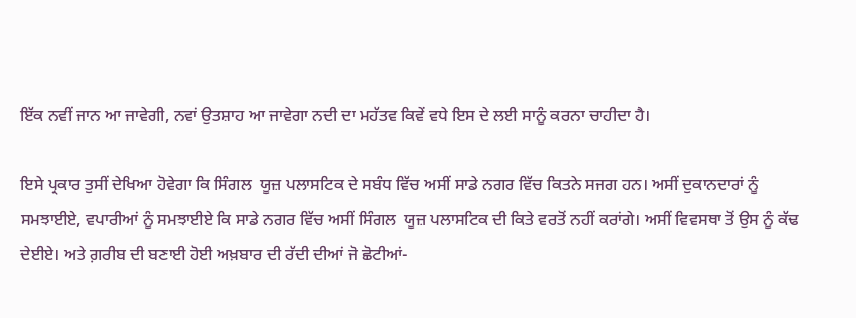ਇੱਕ ਨਵੀਂ ਜਾਨ ਆ ਜਾਵੇਗੀ, ਨਵਾਂ ਉਤਸ਼ਾਹ ਆ ਜਾਵੇਗਾ ਨਦੀ ਦਾ ਮਹੱਤਵ ਕਿਵੇਂ ਵਧੇ ਇਸ ਦੇ ਲਈ ਸਾਨੂੰ ਕਰਨਾ ਚਾਹੀਦਾ ਹੈ।

ਇਸੇ ਪ੍ਰਕਾਰ ਤੁਸੀਂ ਦੇਖਿਆ ਹੋਵੇਗਾ ਕਿ ਸਿੰਗਲ  ਯੂਜ਼ ਪਲਾਸਟਿਕ ਦੇ ਸਬੰਧ ਵਿੱਚ ਅਸੀਂ ਸਾਡੇ ਨਗਰ ਵਿੱਚ ਕਿਤਨੇ ਸਜਗ ਹਨ। ਅਸੀਂ ਦੁਕਾਨਦਾਰਾਂ ਨੂੰ ਸਮਝਾਈਏ, ਵਪਾਰੀਆਂ ਨੂੰ ਸਮਝਾਈਏ ਕਿ ਸਾਡੇ ਨਗਰ ਵਿੱਚ ਅਸੀਂ ਸਿੰਗਲ  ਯੂਜ਼ ਪਲਾਸਟਿਕ ਦੀ ਕਿਤੇ ਵਰਤੋਂ ਨਹੀਂ ਕਰਾਂਗੇ। ਅਸੀਂ ਵਿਵਸਥਾ ਤੋਂ ਉਸ ਨੂੰ ਕੱਢ ਦੇਈਏ। ਅਤੇ ਗ਼ਰੀਬ ਦੀ ਬਣਾਈ ਹੋਈ ਅਖ਼ਬਾਰ ਦੀ ਰੱਦੀ ਦੀਆਂ ਜੋ ਛੋਟੀਆਂ-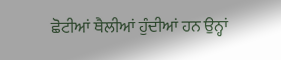ਛੋਟੀਆਂ ਥੈਲੀਆਂ ਹੁੰਦੀਆਂ ਹਨ ਉਨ੍ਹਾਂ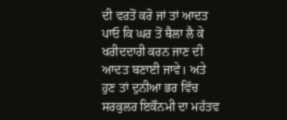ਦੀ ਵਰਤੋਂ ਕਰੋ ਜਾਂ ਤਾਂ ਆਦਤ ਪਾਓ ਕਿ ਘਰ ਤੋਂ ਥੈਲਾ ਲੈ ਕੇ ਖਰੀਦਦਾਰੀ ਕਰਨ ਜਾਣ ਦੀ ਆਦਤ ਬਣਾਈ ਜਾਵੇ। ਅਤੇ ਹੁਣ ਤਾਂ ਦੁਨੀਆ ਭਰ ਵਿੱਚ ਸਰਕੁਲਰ ਇਕੌਨਮੀ ਦਾ ਮਹੱਤਵ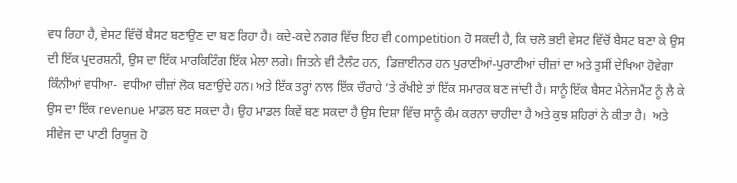ਵਧ ਰਿਹਾ ਹੈ, ਵੇਸਟ ਵਿੱਚੋਂ ਬੈਸਟ ਬਣਾਉਣ ਦਾ ਬਣ ਰਿਹਾ ਹੈ। ਕਦੇ-ਕਦੇ ਨਗਰ ਵਿੱਚ ਇਹ ਵੀ competition ਹੋ ਸਕਦੀ ਹੈ, ਕਿ ਚਲੋ ਭਈ ਵੇਸਟ ਵਿੱਚੋਂ ਬੈਸਟ ਬਣਾ ਕੇ ਉਸ ਦੀ ਇੱਕ ਪ੍ਰਦਰਸ਼ਨੀ, ਉਸ ਦਾ ਇੱਕ ਮਾਰਕਿਟਿੰਗ ਇੱਕ ਮੇਲਾ ਲਗੇ। ਜਿਤਨੇ ਵੀ ਟੈਲੰਟ ਹਨ,  ਡਿਜ਼ਾਈਨਰ ਹਨ ਪੁਰਾਣੀਆਂ-ਪੁਰਾਣੀਆਂ ਚੀਜ਼ਾਂ ਦਾ ਅਤੇ ਤੁਸੀਂ ਦੇਖਿਆ ਹੋਵੇਗਾ ਕਿੰਨੀਆਂ ਵਧੀਆ-  ਵਧੀਆ ਚੀਜ਼ਾਂ ਲੋਕ ਬਣਾਉਂਦੇ ਹਨ। ਅਤੇ ਇੱਕ ਤਰ੍ਹਾਂ ਨਾਲ ਇੱਕ ਚੌਰਾਹੇ ’ਤੇ ਰੱਖੀਏ ਤਾਂ ਇੱਕ ਸਮਾਰਕ ਬਣ ਜਾਂਦੀ ਹੈ। ਸਾਨੂੰ ਇੱਕ ਬੈਸਟ ਮੈਨੇਜਮੈਂਟ ਨੂੰ ਲੈ ਕੇ ਉਸ ਦਾ ਇੱਕ revenue ਮਾਡਲ ਬਣ ਸਕਦਾ ਹੈ। ਉਹ ਮਾਡਲ ਕਿਵੇਂ ਬਣ ਸਕਦਾ ਹੈ ਉਸ ਦਿਸ਼ਾ ਵਿੱਚ ਸਾਨੂੰ ਕੰਮ ਕਰਨਾ ਚਾਹੀਦਾ ਹੈ ਅਤੇ ਕੁਝ ਸ਼ਹਿਰਾਂ ਨੇ ਕੀਤਾ ਹੈ।  ਅਤੇ ਸੀਵੇਜ ਦਾ ਪਾਣੀ ਰਿਯੂਜ਼ ਹੋ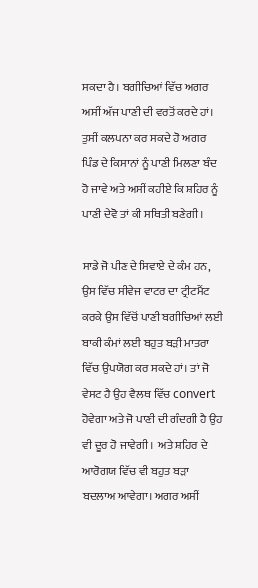ਸਕਦਾ ਹੈ। ਬਗੀਚਿਆਂ ਵਿੱਚ ਅਗਰ ਅਸੀਂ ਅੱਜ ਪਾਣੀ ਦੀ ਵਰਤੋਂ ਕਰਦੇ ਹਾਂ। ਤੁਸੀਂ ਕਲਪਨਾ ਕਰ ਸਕਦੇ ਹੋ ਅਗਰ ਪਿੰਡ ਦੇ ਕਿਸਾਨਾਂ ਨੂੰ ਪਾਣੀ ਮਿਲਣਾ ਬੰਦ ਹੋ ਜਾਵੇ ਅਤੇ ਅਸੀਂ ਕਹੀਏ ਕਿ ਸ਼ਹਿਰ ਨੂੰ ਪਾਣੀ ਦੇਵੋ ਤਾਂ ਕੀ ਸਥਿਤੀ ਬਣੇਗੀ।

ਸਾਡੇ ਜੋ ਪੀਣ ਦੇ ਸਿਵਾਏ ਦੇ ਕੰਮ ਹਨ, ਉਸ ਵਿੱਚ ਸੀਵੇਜ ਵਾਟਰ ਦਾ ਟ੍ਰੀਟਮੈਂਟ ਕਰਕੇ ਉਸ ਵਿੱਚੋਂ ਪਾਣੀ ਬਗੀਚਿਆਂ ਲਈ ਬਾਕੀ ਕੰਮਾਂ ਲਈ ਬਹੁਤ ਬੜੀ ਮਾਤਰਾ ਵਿੱਚ ਉਪਯੋਗ ਕਰ ਸਕਦੇ ਹਾਂ। ਤਾਂ ਜੋ ਵੇਸਟ ਹੈ ਉਹ ਵੈਲਥ ਵਿੱਚ convert ਹੋਵੇਗਾ ਅਤੇ ਜੋ ਪਾਣੀ ਦੀ ਗੰਦਗੀ ਹੈ ਉਹ ਵੀ ਦੂਰ ਹੋ ਜਾਵੇਗੀ।  ਅਤੇ ਸ਼ਹਿਰ ਦੇ ਆਰੋਗਯ ਵਿੱਚ ਵੀ ਬਹੁਤ ਬੜਾ ਬਦਲਾਅ ਆਵੇਗਾ। ਅਗਰ ਅਸੀਂ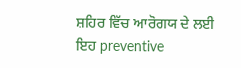ਸ਼ਹਿਰ ਵਿੱਚ ਆਰੋਗਯ ਦੇ ਲਈ ਇਹ preventive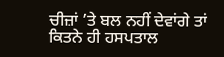ਚੀਜ਼ਾਂ ’ਤੇ ਬਲ ਨਹੀਂ ਦੇਵਾਂਗੇ ਤਾਂ ਕਿਤਨੇ ਹੀ ਹਸਪਤਾਲ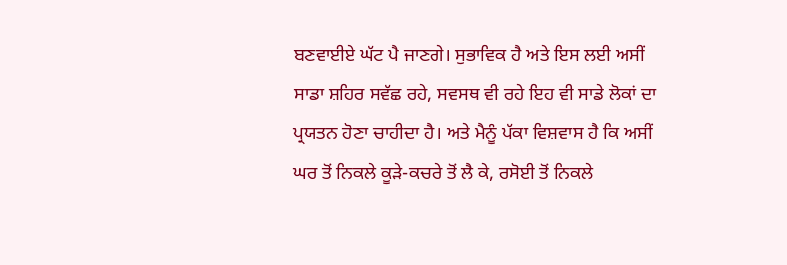ਬਣਵਾਈਏ ਘੱਟ ਪੈ ਜਾਣਗੇ। ਸੁਭਾਵਿਕ ਹੈ ਅਤੇ ਇਸ ਲਈ ਅਸੀਂ ਸਾਡਾ ਸ਼ਹਿਰ ਸਵੱਛ ਰਹੇ, ਸਵਸਥ ਵੀ ਰਹੇ ਇਹ ਵੀ ਸਾਡੇ ਲੋਕਾਂ ਦਾ ਪ੍ਰਯਤਨ ਹੋਣਾ ਚਾਹੀਦਾ ਹੈ। ਅਤੇ ਮੈਨੂੰ ਪੱਕਾ ਵਿਸ਼ਵਾਸ ਹੈ ਕਿ ਅਸੀਂ ਘਰ ਤੋਂ ਨਿਕਲੇ ਕੂੜੇ-ਕਚਰੇ ਤੋਂ ਲੈ ਕੇ, ਰਸੋਈ ਤੋਂ ਨਿਕਲੇ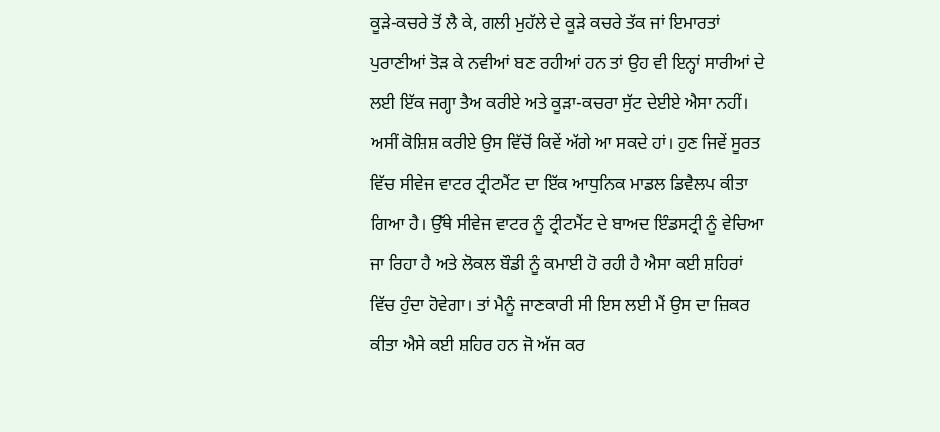ਕੂੜੇ-ਕਚਰੇ ਤੋਂ ਲੈ ਕੇ, ਗਲੀ ਮੁਹੱਲੇ ਦੇ ਕੂੜੇ ਕਚਰੇ ਤੱਕ ਜਾਂ ਇਮਾਰਤਾਂ ਪੁਰਾਣੀਆਂ ਤੋੜ ਕੇ ਨਵੀਆਂ ਬਣ ਰਹੀਆਂ ਹਨ ਤਾਂ ਉਹ ਵੀ ਇਨ੍ਹਾਂ ਸਾਰੀਆਂ ਦੇ ਲਈ ਇੱਕ ਜਗ੍ਹਾ ਤੈਅ ਕਰੀਏ ਅਤੇ ਕੂੜਾ-ਕਚਰਾ ਸੁੱਟ ਦੇਈਏ ਐਸਾ ਨਹੀਂ। ਅਸੀਂ ਕੋਸ਼ਿਸ਼ ਕਰੀਏ ਉਸ ਵਿੱਚੋਂ ਕਿਵੇਂ ਅੱਗੇ ਆ ਸਕਦੇ ਹਾਂ। ਹੁਣ ਜਿਵੇਂ ਸੂਰਤ ਵਿੱਚ ਸੀਵੇਜ ਵਾਟਰ ਟ੍ਰੀਟਮੈਂਟ ਦਾ ਇੱਕ ਆਧੁਨਿਕ ਮਾਡਲ ਡਿਵੈਲਪ ਕੀਤਾ ਗਿਆ ਹੈ। ਉੱਥੇ ਸੀਵੇਜ ਵਾਟਰ ਨੂੰ ਟ੍ਰੀਟਮੈਂਟ ਦੇ ਬਾਅਦ ਇੰਡਸਟ੍ਰੀ ਨੂੰ ਵੇਚਿਆ ਜਾ ਰਿਹਾ ਹੈ ਅਤੇ ਲੋਕਲ ਬੌਡੀ ਨੂੰ ਕਮਾਈ ਹੋ ਰਹੀ ਹੈ ਐਸਾ ਕਈ ਸ਼ਹਿਰਾਂ ਵਿੱਚ ਹੁੰਦਾ ਹੋਵੇਗਾ। ਤਾਂ ਮੈਨੂੰ ਜਾਣਕਾਰੀ ਸੀ ਇਸ ਲਈ ਮੈਂ ਉਸ ਦਾ ਜ਼ਿਕਰ ਕੀਤਾ ਐਸੇ ਕਈ ਸ਼ਹਿਰ ਹਨ ਜੋ ਅੱਜ ਕਰ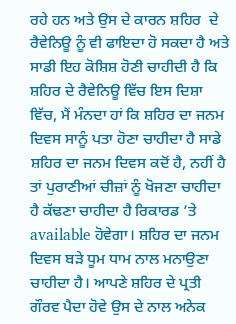ਰਹੇ ਹਨ ਅਤੇ ਉਸ ਦੇ ਕਾਰਨ ਸ਼ਹਿਰ  ਦੇ ਰੈਵੇਨਿਊ ਨੂੰ ਵੀ ਫਾਇਦਾ ਹੋ ਸਕਦਾ ਹੈ ਅਤੇ ਸਾਡੀ ਇਹ ਕੋਸ਼ਿਸ਼ ਹੋਣੀ ਚਾਹੀਦੀ ਹੈ ਕਿ ਸ਼ਹਿਰ ਦੇ ਰੈਵੇਨਿਊ ਵਿੱਚ ਇਸ ਦਿਸ਼ਾ ਵਿੱਚ, ਮੈਂ ਮੰਨਦਾ ਹਾਂ ਕਿ ਸ਼ਹਿਰ ਦਾ ਜਨਮ ਦਿਵਸ ਸਾਨੂੰ ਪਤਾ ਹੋਣਾ ਚਾਹੀਦਾ ਹੈ ਸਾਡੇ ਸ਼ਹਿਰ ਦਾ ਜਨਮ ਦਿਵਸ ਕਦੋਂ ਹੈ, ਨਹੀਂ ਹੈ ਤਾਂ ਪੁਰਾਣੀਆਂ ਚੀਜ਼ਾਂ ਨੂੰ ਖੋਜਣਾ ਚਾਹੀਦਾ ਹੈ ਕੱਢਣਾ ਚਾਹੀਦਾ ਹੈ ਰਿਕਾਰਡ ’ਤੇ available ਹੋਵੇਗਾ। ਸ਼ਹਿਰ ਦਾ ਜਨਮ ਦਿਵਸ ਬੜੇ ਧੂਮ ਧਾਮ ਨਾਲ ਮਨਾਉਣਾ ਚਾਹੀਦਾ ਹੈ। ਆਪਣੇ ਸ਼ਹਿਰ ਦੇ ਪ੍ਰਤੀ ਗੌਰਵ ਪੈਦਾ ਹੋਵੇ ਉਸ ਦੇ ਨਾਲ ਅਨੇਕ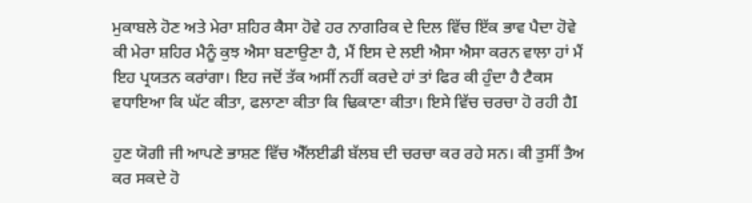ਮੁਕਾਬਲੇ ਹੋਣ ਅਤੇ ਮੇਰਾ ਸ਼ਹਿਰ ਕੈਸਾ ਹੋਵੇ ਹਰ ਨਾਗਰਿਕ ਦੇ ਦਿਲ ਵਿੱਚ ਇੱਕ ਭਾਵ ਪੈਦਾ ਹੋਵੇ ਕੀ ਮੇਰਾ ਸ਼ਹਿਰ ਮੈਨੂੰ ਕੁਝ ਐਸਾ ਬਣਾਉਣਾ ਹੈ, ਮੈਂ ਇਸ ਦੇ ਲਈ ਐਸਾ ਐਸਾ ਕਰਨ ਵਾਲਾ ਹਾਂ ਮੈਂ ਇਹ ਪ੍ਰਯਤਨ ਕਰਾਂਗਾ। ਇਹ ਜਦੋਂ ਤੱਕ ਅਸੀਂ ਨਹੀਂ ਕਰਦੇ ਹਾਂ ਤਾਂ ਫਿਰ ਕੀ ਹੁੰਦਾ ਹੈ ਟੈਕਸ ਵਧਾਇਆ ਕਿ ਘੱਟ ਕੀਤਾ, ਫਲਾਣਾ ਕੀਤਾ ਕਿ ਢਿਕਾਣਾ ਕੀਤਾ। ਇਸੇ ਵਿੱਚ ਚਰਚਾ ਹੋ ਰਹੀ ਹੈI

ਹੁਣ ਯੋਗੀ ਜੀ ਆਪਣੇ ਭਾਸ਼ਣ ਵਿੱਚ ਐੱਲਈਡੀ ਬੱਲਬ ਦੀ ਚਰਚਾ ਕਰ ਰਹੇ ਸਨ। ਕੀ ਤੁਸੀਂ ਤੈਅ ਕਰ ਸਕਦੇ ਹੋ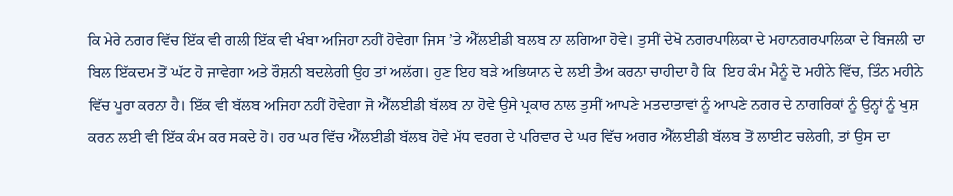ਕਿ ਮੇਰੇ ਨਗਰ ਵਿੱਚ ਇੱਕ ਵੀ ਗਲੀ ਇੱਕ ਵੀ ਖੰਬਾ ਅਜਿਹਾ ਨਹੀਂ ਹੋਵੇਗਾ ਜਿਸ ’ਤੇ ਐੱਲਈਡੀ ਬਲਬ ਨਾ ਲਗਿਆ ਹੋਵੇ। ਤੁਸੀਂ ਦੇਖੋ ਨਗਰਪਾਲਿਕਾ ਦੇ ਮਹਾਨਗਰਪਾਲਿਕਾ ਦੇ ਬਿਜਲੀ ਦਾ ਬਿਲ ਇੱਕਦਮ ਤੋਂ ਘੱਟ ਹੋ ਜਾਵੇਗਾ ਅਤੇ ਰੌਸ਼ਨੀ ਬਦਲੇਗੀ ਉਹ ਤਾਂ ਅਲੱਗ। ਹੁਣ ਇਹ ਬੜੇ ਅਭਿਯਾਨ ਦੇ ਲਈ ਤੈਅ ਕਰਨਾ ਚਾਹੀਦਾ ਹੈ ਕਿ  ਇਹ ਕੰਮ ਮੈਨੂੰ ਦੋ ਮਹੀਨੇ ਵਿੱਚ, ਤਿੰਨ ਮਹੀਨੇ ਵਿੱਚ ਪੂਰਾ ਕਰਨਾ ਹੈ। ਇੱਕ ਵੀ ਬੱਲਬ ਅਜਿਹਾ ਨਹੀਂ ਹੋਵੇਗਾ ਜੋ ਐੱਲਈਡੀ ਬੱਲਬ ਨਾ ਹੋਵੇ ਉਸੇ ਪ੍ਰਕਾਰ ਨਾਲ ਤੁਸੀਂ ਆਪਣੇ ਮਤਦਾਤਾਵਾਂ ਨੂੰ ਆਪਣੇ ਨਗਰ ਦੇ ਨਾਗਰਿਕਾਂ ਨੂੰ ਉਨ੍ਹਾਂ ਨੂੰ ਖੁਸ਼ ਕਰਨ ਲਈ ਵੀ ਇੱਕ ਕੰਮ ਕਰ ਸਕਦੇ ਹੋ। ਹਰ ਘਰ ਵਿੱਚ ਐੱਲਈਡੀ ਬੱਲਬ ਹੋਵੇ ਮੱਧ ਵਰਗ ਦੇ ਪਰਿਵਾਰ ਦੇ ਘਰ ਵਿੱਚ ਅਗਰ ਐੱਲਈਡੀ ਬੱਲਬ ਤੋਂ ਲਾਈਟ ਚਲੇਗੀ, ਤਾਂ ਉਸ ਦਾ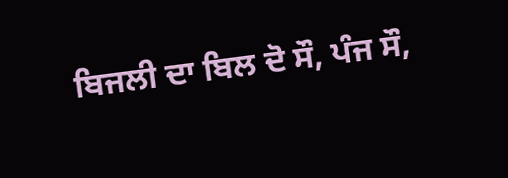ਬਿਜਲੀ ਦਾ ਬਿਲ ਦੋ ਸੌ, ਪੰਜ ਸੌ,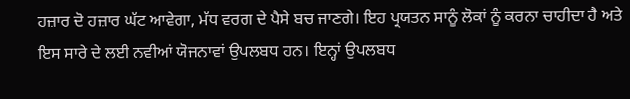ਹਜ਼ਾਰ ਦੋ ਹਜ਼ਾਰ ਘੱਟ ਆਵੇਗਾ, ਮੱਧ ਵਰਗ ਦੇ ਪੈਸੇ ਬਚ ਜਾਣਗੇ। ਇਹ ਪ੍ਰਯਤਨ ਸਾਨੂੰ ਲੋਕਾਂ ਨੂੰ ਕਰਨਾ ਚਾਹੀਦਾ ਹੈ ਅਤੇ ਇਸ ਸਾਰੇ ਦੇ ਲਈ ਨਵੀਆਂ ਯੋਜਨਾਵਾਂ ਉਪਲਬਧ ਹਨ। ਇਨ੍ਹਾਂ ਉਪਲਬਧ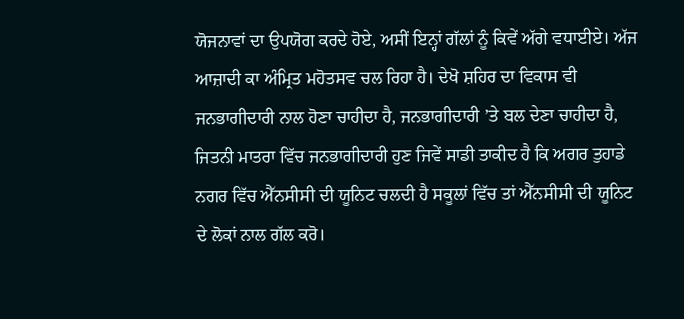ਯੋਜਨਾਵਾਂ ਦਾ ਉਪਯੋਗ ਕਰਦੇ ਹੋਏ, ਅਸੀਂ ਇਨ੍ਹਾਂ ਗੱਲਾਂ ਨੂੰ ਕਿਵੇਂ ਅੱਗੇ ਵਧਾਈਏ। ਅੱਜ ਆਜ਼ਾਦੀ ਕਾ ਅੰਮ੍ਰਿਤ ਮਹੋਤਸਵ ਚਲ ਰਿਹਾ ਹੈ। ਦੇਖੋ ਸ਼ਹਿਰ ਦਾ ਵਿਕਾਸ ਵੀ ਜਨਭਾਗੀਦਾਰੀ ਨਾਲ ਹੋਣਾ ਚਾਹੀਦਾ ਹੈ, ਜਨਭਾਗੀਦਾਰੀ ’ਤੇ ਬਲ ਦੇਣਾ ਚਾਹੀਦਾ ਹੈ, ਜਿਤਨੀ ਮਾਤਰਾ ਵਿੱਚ ਜਨਭਾਗੀਦਾਰੀ ਹੁਣ ਜਿਵੇਂ ਸਾਡੀ ਤਾਕੀਦ ਹੈ ਕਿ ਅਗਰ ਤੁਹਾਡੇ ਨਗਰ ਵਿੱਚ ਐੱਨਸੀਸੀ ਦੀ ਯੂਨਿਟ ਚਲਦੀ ਹੈ ਸਕੂਲਾਂ ਵਿੱਚ ਤਾਂ ਐੱਨਸੀਸੀ ਦੀ ਯੂਨਿਟ ਦੇ ਲੋਕਾਂ ਨਾਲ ਗੱਲ ਕਰੋ।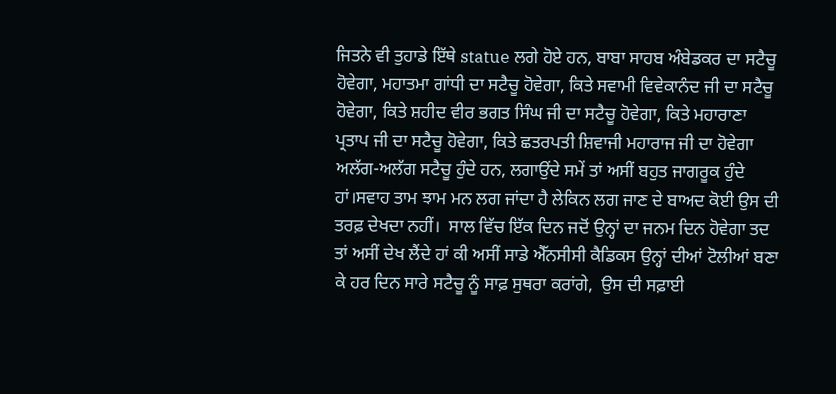ਜਿਤਨੇ ਵੀ ਤੁਹਾਡੇ ਇੱਥੇ statue ਲਗੇ ਹੋਏ ਹਨ, ਬਾਬਾ ਸਾਹਬ ਅੰਬੇਡਕਰ ਦਾ ਸਟੈਚੂ ਹੋਵੇਗਾ, ਮਹਾਤਮਾ ਗਾਂਧੀ ਦਾ ਸਟੈਚੂ ਹੋਵੇਗਾ, ਕਿਤੇ ਸਵਾਮੀ ਵਿਵੇਕਾਨੰਦ ਜੀ ਦਾ ਸਟੈਚੂ ਹੋਵੇਗਾ, ਕਿਤੇ ਸ਼ਹੀਦ ਵੀਰ ਭਗਤ ਸਿੰਘ ਜੀ ਦਾ ਸਟੈਚੂ ਹੋਵੇਗਾ, ਕਿਤੇ ਮਹਾਰਾਣਾ ਪ੍ਰਤਾਪ ਜੀ ਦਾ ਸਟੈਚੂ ਹੋਵੇਗਾ, ਕਿਤੇ ਛਤਰਪਤੀ ਸ਼ਿਵਾਜੀ ਮਹਾਰਾਜ ਜੀ ਦਾ ਹੋਵੇਗਾ ਅਲੱਗ-ਅਲੱਗ ਸਟੈਚੂ ਹੁੰਦੇ ਹਨ, ਲਗਾਉਂਦੇ ਸਮੇਂ ਤਾਂ ਅਸੀਂ ਬਹੁਤ ਜਾਗਰੂਕ ਹੁੰਦੇ ਹਾਂ।ਸਵਾਹ ਤਾਮ ਝਾਮ ਮਨ ਲਗ ਜਾਂਦਾ ਹੈ ਲੇਕਿਨ ਲਗ ਜਾਣ ਦੇ ਬਾਅਦ ਕੋਈ ਉਸ ਦੀ ਤਰਫ਼ ਦੇਖਦਾ ਨਹੀਂ।  ਸਾਲ ਵਿੱਚ ਇੱਕ ਦਿਨ ਜਦੋਂ ਉਨ੍ਹਾਂ ਦਾ ਜਨਮ ਦਿਨ ਹੋਵੇਗਾ ਤਦ ਤਾਂ ਅਸੀਂ ਦੇਖ ਲੈਂਦੇ ਹਾਂ ਕੀ ਅਸੀਂ ਸਾਡੇ ਐੱਨਸੀਸੀ ਕੈਡਿਕਸ ਉਨ੍ਹਾਂ ਦੀਆਂ ਟੋਲੀਆਂ ਬਣਾ ਕੇ ਹਰ ਦਿਨ ਸਾਰੇ ਸਟੈਚੂ ਨੂੰ ਸਾਫ਼ ਸੁਥਰਾ ਕਰਾਂਗੇ,  ਉਸ ਦੀ ਸਫ਼ਾਈ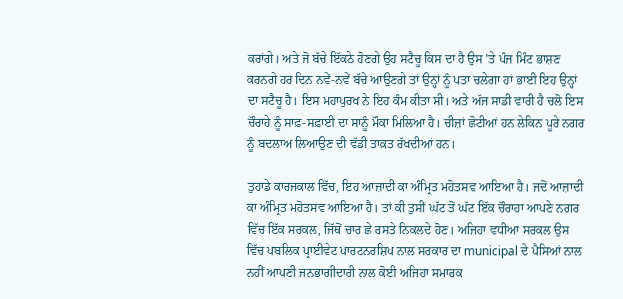ਕਰਾਂਗੇ। ਅਤੇ ਜੋ ਬੱਚੇ ਇੱਕਠੇ ਹੋਣਗੇ ਉਹ ਸਟੈਚੂ ਕਿਸ ਦਾ ਹੈ ਉਸ ’ਤੇ ਪੰਜ ਮਿੰਟ ਭਾਸ਼ਣ ਕਰਨਗੇ ਹਰ ਦਿਨ ਨਵੇਂ-ਨਵੇਂ ਬੱਚੇ ਆਉਣਗੇ ਤਾਂ ਉਨ੍ਹਾਂ ਨੂੰ ਪਤਾ ਚਲੇਗਾ ਹਾਂ ਭਾਈ ਇਹ ਉਨ੍ਹਾਂ ਦਾ ਸਟੈਚੂ ਹੈ। ਇਸ ਮਹਾਪੁਰਖ ਨੇ ਇਹ ਕੰਮ ਕੀਤਾ ਸੀ। ਅਤੇ ਅੱਜ ਸਾਡੀ ਵਾਰੀ ਹੈ ਚਲੋ ਇਸ ਚੌਰਾਹੇ ਨੂੰ ਸਾਫ਼-ਸਫ਼ਾਈ ਦਾ ਸਾਨੂੰ ਮੌਕਾ ਮਿਲਿਆ ਹੈ। ਚੀਜ਼ਾਂ ਛੋਟੀਆਂ ਹਨ ਲੇਕਿਨ ਪੂਰੇ ਨਗਰ ਨੂੰ ਬਦਲਾਅ ਲਿਆਉਣ ਦੀ ਵੱਡੀ ਤਾਕ਼ਤ ਰੱਖਦੀਆਂ ਹਨ।

ਤੁਹਾਡੇ ਕਾਰਜਕਾਲ ਵਿੱਚ, ਇਹ ਆਜ਼ਾਦੀ ਕਾ ਅੰਮ੍ਰਿਤ ਮਹੋਤਸਵ ਆਇਆ ਹੈ। ਜਦੋਂ ਆਜ਼ਾਦੀ ਕਾ ਅੰਮ੍ਰਿਤ ਮਹੋਤਸਵ ਆਇਆ ਹੈ। ਤਾਂ ਕੀ ਤੁਸੀਂ ਘੱਟ ਤੋਂ ਘੱਟ ਇੱਕ ਚੌਰਾਹਾ ਆਪਣੇ ਨਗਰ ਵਿੱਚ ਇੱਕ ਸਰਕਲ, ਜਿੱਥੋਂ ਚਾਰ ਛੇ ਰਸਤੇ ਨਿਕਲਦੇ ਹੋਣ। ਅਜਿਹਾ ਵਧੀਆ ਸਰਕਲ ਉਸ ਵਿੱਚ ਪਬਲਿਕ ਪ੍ਰਾਈਵੇਟ ਪਾਰਟਨਰਸ਼ਿਪ ਨਾਲ ਸਰਕਾਰ ਦਾ municipal ਦੇ ਪੈਸਿਆਂ ਨਾਲ ਨਹੀਂ ਆਪਣੀ ਜਨਭਾਗੀਦਾਰੀ ਨਾਲ ਕੋਈ ਅਜਿਹਾ ਸਮਾਰਕ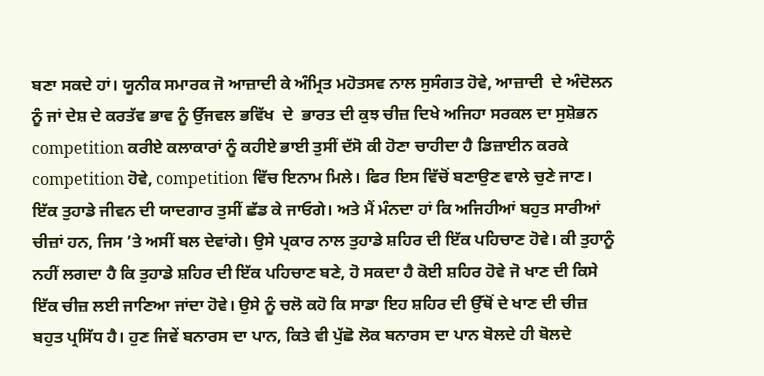ਬਣਾ ਸਕਦੇ ਹਾਂ। ਯੂਨੀਕ ਸਮਾਰਕ ਜੋ ਆਜ਼ਾਦੀ ਕੇ ਅੰਮ੍ਰਿਤ ਮਹੋਤਸਵ ਨਾਲ ਸੁਸੰਗਤ ਹੋਵੇ, ਆਜ਼ਾਦੀ  ਦੇ ਅੰਦੋਲਨ ਨੂੰ ਜਾਂ ਦੇਸ਼ ਦੇ ਕਰਤੱਵ ਭਾਵ ਨੂੰ ਉੱਜਵਲ ਭਵਿੱਖ  ਦੇ  ਭਾਰਤ ਦੀ ਕੁਝ ਚੀਜ਼ ਦਿਖੇ ਅਜਿਹਾ ਸਰਕਲ ਦਾ ਸੁਸ਼ੋਭਨ competition ਕਰੀਏ ਕਲਾਕਾਰਾਂ ਨੂੰ ਕਹੀਏ ਭਾਈ ਤੁਸੀਂ ਦੱਸੋ ਕੀ ਹੋਣਾ ਚਾਹੀਦਾ ਹੈ ਡਿਜ਼ਾਈਨ ਕਰਕੇ competition ਹੋਵੇ, competition ਵਿੱਚ ਇਨਾਮ ਮਿਲੇ। ਫਿਰ ਇਸ ਵਿੱਚੋਂ ਬਣਾਉਣ ਵਾਲੇ ਚੁਣੇ ਜਾਣ। ਇੱਕ ਤੁਹਾਡੇ ਜੀਵਨ ਦੀ ਯਾਦਗਾਰ ਤੁਸੀਂ ਛੱਡ ਕੇ ਜਾਓਗੇ। ਅਤੇ ਮੈਂ ਮੰਨਦਾ ਹਾਂ ਕਿ ਅਜਿਹੀਆਂ ਬਹੁਤ ਸਾਰੀਆਂ ਚੀਜ਼ਾਂ ਹਨ, ਜਿਸ ’ਤੇ ਅਸੀਂ ਬਲ ਦੇਵਾਂਗੇ। ਉਸੇ ਪ੍ਰਕਾਰ ਨਾਲ ਤੁਹਾਡੇ ਸ਼ਹਿਰ ਦੀ ਇੱਕ ਪਹਿਚਾਣ ਹੋਵੇ। ਕੀ ਤੁਹਾਨੂੰ ਨਹੀਂ ਲਗਦਾ ਹੈ ਕਿ ਤੁਹਾਡੇ ਸ਼ਹਿਰ ਦੀ ਇੱਕ ਪਹਿਚਾਣ ਬਣੇ, ਹੋ ਸਕਦਾ ਹੈ ਕੋਈ ਸ਼ਹਿਰ ਹੋਵੇ ਜੋ ਖਾਣ ਦੀ ਕਿਸੇ ਇੱਕ ਚੀਜ਼ ਲਈ ਜਾਣਿਆ ਜਾਂਦਾ ਹੋਵੇ। ਉਸੇ ਨੂੰ ਚਲੋ ਕਹੋ ਕਿ ਸਾਡਾ ਇਹ ਸ਼ਹਿਰ ਦੀ ਉੱਥੋਂ ਦੇ ਖਾਣ ਦੀ ਚੀਜ਼ ਬਹੁਤ ਪ੍ਰਸਿੱਧ ਹੈ। ਹੁਣ ਜਿਵੇਂ ਬਨਾਰਸ ਦਾ ਪਾਨ, ਕਿਤੇ ਵੀ ਪੁੱਛੋ ਲੋਕ ਬਨਾਰਸ ਦਾ ਪਾਨ ਬੋਲਦੇ ਹੀ ਬੋਲਦੇ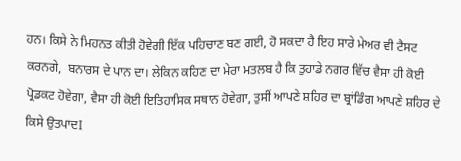ਹਨ। ਕਿਸੇ ਨੇ ਮਿਹਨਤ ਕੀਤੀ ਹੋਵੇਗੀ ਇੱਕ ਪਹਿਚਾਣ ਬਣ ਗਈ, ਹੋ ਸਕਦਾ ਹੈ ਇਹ ਸਾਰੇ ਮੇਅਰ ਵੀ ਟੈਸਟ ਕਰਨਗੇ,  ਬਨਾਰਸ ਦੇ ਪਾਨ ਦਾ। ਲੇਕਿਨ ਕਹਿਣ ਦਾ ਮੇਰਾ ਮਤਲਬ ਹੈ ਕਿ ਤੁਹਾਡੇ ਨਗਰ ਵਿੱਚ ਵੈਸਾ ਹੀ ਕੋਈ ਪ੍ਰੋਡਕਟ ਹੋਵੇਗਾ, ਵੈਸਾ ਹੀ ਕੋਈ ਇਤਿਹਾਸਿਕ ਸਥਾਨ ਹੋਵੇਗਾ, ਤੁਸੀਂ ਆਪਣੇ ਸ਼ਹਿਰ ਦਾ ਬ੍ਰਾਂਡਿੰਗ ਆਪਣੇ ਸ਼ਹਿਰ ਦੇ ਕਿਸੇ ਉਤਪਾਦI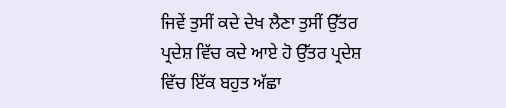ਜਿਵੇਂ ਤੁਸੀਂ ਕਦੇ ਦੇਖ ਲੈਣਾ ਤੁਸੀਂ ਉੱਤਰ ਪ੍ਰਦੇਸ਼ ਵਿੱਚ ਕਦੇ ਆਏ ਹੋ ਉੱਤਰ ਪ੍ਰਦੇਸ਼ ਵਿੱਚ ਇੱਕ ਬਹੁਤ ਅੱਛਾ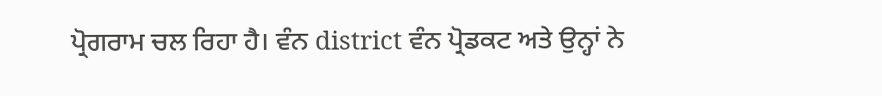ਪ੍ਰੋਗਰਾਮ ਚਲ ਰਿਹਾ ਹੈ। ਵੰਨ district ਵੰਨ ਪ੍ਰੋਡਕਟ ਅਤੇ ਉਨ੍ਹਾਂ ਨੇ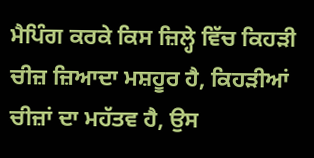ਮੈਪਿੰਗ ਕਰਕੇ ਕਿਸ ਜ਼ਿਲ੍ਹੇ ਵਿੱਚ ਕਿਹੜੀ ਚੀਜ਼ ਜ਼ਿਆਦਾ ਮਸ਼ਹੂਰ ਹੈ, ਕਿਹੜੀਆਂ ਚੀਜ਼ਾਂ ਦਾ ਮਹੱਤਵ ਹੈ, ਉਸ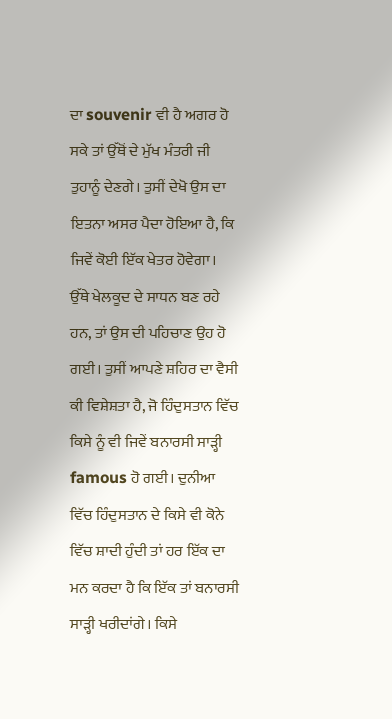ਦਾ souvenir ਵੀ ਹੈ ਅਗਰ ਹੋ ਸਕੇ ਤਾਂ ਉੱਥੋਂ ਦੇ ਮੁੱਖ ਮੰਤਰੀ ਜੀ ਤੁਹਾਨੂੰ ਦੇਣਗੇ। ਤੁਸੀਂ ਦੇਖੋ ਉਸ ਦਾ ਇਤਨਾ ਅਸਰ ਪੈਦਾ ਹੋਇਆ ਹੈ, ਕਿ ਜਿਵੇਂ ਕੋਈ ਇੱਕ ਖੇਤਰ ਹੋਵੇਗਾ। ਉੱਥੇ ਖੇਲਕੂਦ ਦੇ ਸਾਧਨ ਬਣ ਰਹੇ ਹਨ, ਤਾਂ ਉਸ ਦੀ ਪਹਿਚਾਣ ਉਹ ਹੋ ਗਈ। ਤੁਸੀਂ ਆਪਣੇ ਸ਼ਹਿਰ ਦਾ ਵੈਸੀ ਕੀ ਵਿਸ਼ੇਸ਼ਤਾ ਹੈ, ਜੋ ਹਿੰਦੁਸਤਾਨ ਵਿੱਚ ਕਿਸੇ ਨੂੰ ਵੀ ਜਿਵੇਂ ਬਨਾਰਸੀ ਸਾੜ੍ਹੀ famous ਹੋ ਗਈ। ਦੁਨੀਆ ਵਿੱਚ ਹਿੰਦੁਸਤਾਨ ਦੇ ਕਿਸੇ ਵੀ ਕੋਨੇ ਵਿੱਚ ਸ਼ਾਦੀ ਹੁੰਦੀ ਤਾਂ ਹਰ ਇੱਕ ਦਾ ਮਨ ਕਰਦਾ ਹੈ ਕਿ ਇੱਕ ਤਾਂ ਬਨਾਰਸੀ ਸਾੜ੍ਹੀ ਖਰੀਦਾਂਗੇ। ਕਿਸੇ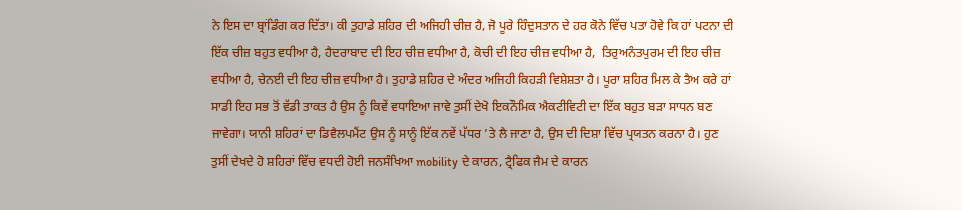ਨੇ ਇਸ ਦਾ ਬ੍ਰਾਂਡਿੰਗ ਕਰ ਦਿੱਤਾ। ਕੀ ਤੁਹਾਡੇ ਸ਼ਹਿਰ ਦੀ ਅਜਿਹੀ ਚੀਜ਼ ਹੈ, ਜੋ ਪੂਰੇ ਹਿੰਦੁਸਤਾਨ ਦੇ ਹਰ ਕੋਨੇ ਵਿੱਚ ਪਤਾ ਹੋਵੇ ਕਿ ਹਾਂ ਪਟਨਾ ਦੀ ਇੱਕ ਚੀਜ਼ ਬਹੁਤ ਵਧੀਆ ਹੈ, ਹੈਦਰਾਬਾਦ ਦੀ ਇਹ ਚੀਜ਼ ਵਧੀਆ ਹੈ, ਕੋਚੀ ਦੀ ਇਹ ਚੀਜ਼ ਵਧੀਆ ਹੈ,  ਤਿਰੁਅਨੰਤਪੁਰਮ ਦੀ ਇਹ ਚੀਜ਼ ਵਧੀਆ ਹੈ, ਚੇਨਈ ਦੀ ਇਹ ਚੀਜ਼ ਵਧੀਆ ਹੈ। ਤੁਹਾਡੇ ਸ਼ਹਿਰ ਦੇ ਅੰਦਰ ਅਜਿਹੀ ਕਿਹੜੀ ਵਿਸ਼ੇਸ਼ਤਾ ਹੈ। ਪੂਰਾ ਸ਼ਹਿਰ ਮਿਲ ਕੇ ਤੈਅ ਕਰੇ ਹਾਂ ਸਾਡੀ ਇਹ ਸਭ ਤੋਂ ਵੱਡੀ ਤਾਕਤ ਹੈ ਉਸ ਨੂੰ ਕਿਵੇਂ ਵਧਾਇਆ ਜਾਵੇ ਤੁਸੀਂ ਦੇਖੋ ਇਕਨੌਮਿਕ ਐਕਟੀਵਿਟੀ ਦਾ ਇੱਕ ਬਹੁਤ ਬੜਾ ਸਾਧਨ ਬਣ ਜਾਵੇਗਾ। ਯਾਨੀ ਸ਼ਹਿਰਾਂ ਦਾ ਡਿਵੈਲਪਮੈਂਟ ਉਸ ਨੂੰ ਸਾਨੂੰ ਇੱਕ ਨਵੇਂ ਪੱਧਰ ’ਤੇ ਲੈ ਜਾਣਾ ਹੈ, ਉਸ ਦੀ ਦਿਸ਼ਾ ਵਿੱਚ ਪ੍ਰਯਤਨ ਕਰਨਾ ਹੈ। ਹੁਣ ਤੁਸੀਂ ਦੇਖਦੇ ਹੋ ਸ਼ਹਿਰਾਂ ਵਿੱਚ ਵਧਦੀ ਹੋਈ ਜਨਸੰਖਿਆ mobility ਦੇ ਕਾਰਨ, ਟ੍ਰੈਫਿਕ ਜੈਮ ਦੇ ਕਾਰਨ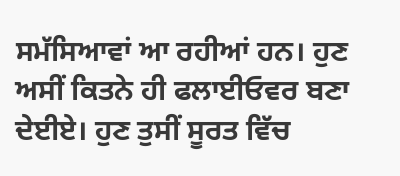ਸਮੱਸਿਆਵਾਂ ਆ ਰਹੀਆਂ ਹਨ। ਹੁਣ ਅਸੀਂ ਕਿਤਨੇ ਹੀ ਫਲਾਈਓਵਰ ਬਣਾ ਦੇਈਏ। ਹੁਣ ਤੁਸੀਂ ਸੂਰਤ ਵਿੱਚ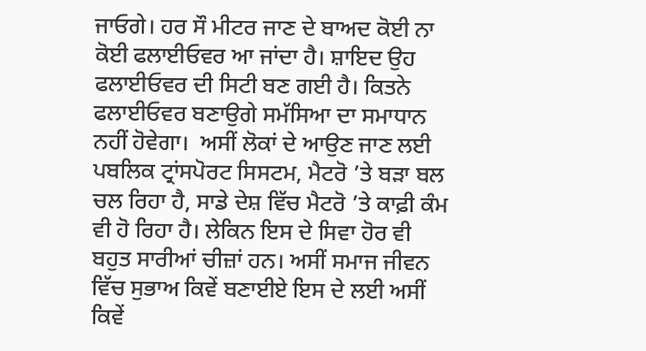ਜਾਓਗੇ। ਹਰ ਸੌ ਮੀਟਰ ਜਾਣ ਦੇ ਬਾਅਦ ਕੋਈ ਨਾ ਕੋਈ ਫਲਾਈਓਵਰ ਆ ਜਾਂਦਾ ਹੈ। ਸ਼ਾਇਦ ਉਹ ਫਲਾਈਓਵਰ ਦੀ ਸਿਟੀ ਬਣ ਗਈ ਹੈ। ਕਿਤਨੇ ਫਲਾਈਓਵਰ ਬਣਾਉਗੇ ਸਮੱਸਿਆ ਦਾ ਸਮਾਧਾਨ ਨਹੀਂ ਹੋਵੇਗਾ।  ਅਸੀਂ ਲੋਕਾਂ ਦੇ ਆਉਣ ਜਾਣ ਲਈ ਪਬਲਿਕ ਟ੍ਰਾਂਸਪੋਰਟ ਸਿਸਟਮ, ਮੈਟਰੋ ’ਤੇ ਬੜਾ ਬਲ ਚਲ ਰਿਹਾ ਹੈ, ਸਾਡੇ ਦੇਸ਼ ਵਿੱਚ ਮੈਟਰੋ ’ਤੇ ਕਾਫ਼ੀ ਕੰਮ ਵੀ ਹੋ ਰਿਹਾ ਹੈ। ਲੇਕਿਨ ਇਸ ਦੇ ਸਿਵਾ ਹੋਰ ਵੀ ਬਹੁਤ ਸਾਰੀਆਂ ਚੀਜ਼ਾਂ ਹਨ। ਅਸੀਂ ਸਮਾਜ ਜੀਵਨ ਵਿੱਚ ਸੁਭਾਅ ਕਿਵੇਂ ਬਣਾਈਏ ਇਸ ਦੇ ਲਈ ਅਸੀਂ ਕਿਵੇਂ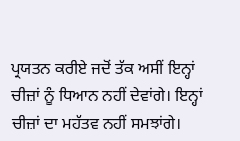ਪ੍ਰਯਤਨ ਕਰੀਏ ਜਦੋਂ ਤੱਕ ਅਸੀਂ ਇਨ੍ਹਾਂ ਚੀਜ਼ਾਂ ਨੂੰ ਧਿਆਨ ਨਹੀਂ ਦੇਵਾਂਗੇ। ਇਨ੍ਹਾਂ ਚੀਜ਼ਾਂ ਦਾ ਮਹੱਤਵ ਨਹੀਂ ਸਮਝਾਂਗੇ।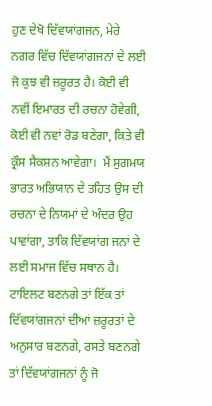ਹੁਣ ਦੇਖੋ ਦਿੱਵਯਾਂਗਜਨ, ਮੇਰੇ ਨਗਰ ਵਿੱਚ ਦਿੱਵਯਾਂਗਜਨਾਂ ਦੇ ਲਈ ਜੋ ਕੁਝ ਵੀ ਜ਼ਰੂਰਤ ਹੈ। ਕੋਈ ਵੀ ਨਵੀਂ ਇਮਾਰਤ ਦੀ ਰਚਨਾ ਹੋਵੇਗੀ, ਕੋਈ ਵੀ ਨਵਾਂ ਰੋਡ ਬਣੇਗਾ, ਕਿਤੇ ਵੀ ਕ੍ਰੌਸ ਸੈਕਸ਼ਨ ਆਵੇਗਾ।  ਮੈਂ ਸੁਗਮਯ ਭਾਰਤ ਅਭਿਯਾਨ ਦੇ ਤਹਿਤ ਉਸ ਦੀ ਰਚਨਾ ਦੇ ਨਿਯਮਾਂ ਦੇ ਅੰਦਰ ਉਹ ਪਾਵਾਂਗਾ, ਤਾਕਿ ਦਿੱਵਯਾਂਗ ਜਨਾਂ ਦੇ ਲਈ ਸਮਾਜ ਵਿੱਚ ਸਥਾਨ ਹੈ। ਟਾਇਲਟ ਬਣਨਗੇ ਤਾਂ ਇੱਕ ਤਾਂ ਦਿੱਵਯਾਂਗਜਨਾਂ ਦੀਆਂ ਜ਼ਰੂਰਤਾਂ ਦੇ ਅਨੁਸਾਰ ਬਣਨਗੇ, ਰਸਤੇ ਬਣਨਗੇ ਤਾਂ ਦਿੱਵਯਾਂਗਜਨਾਂ ਨੂੰ ਜੋ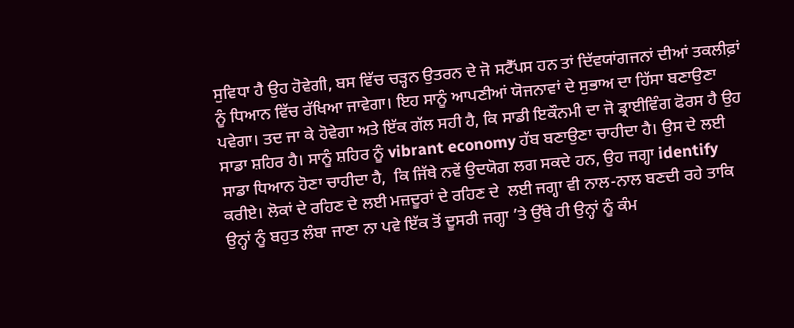ਸੁਵਿਧਾ ਹੈ ਉਹ ਹੋਵੇਗੀ, ਬਸ ਵਿੱਚ ਚੜ੍ਹਨ ਉਤਰਨ ਦੇ ਜੋ ਸਟੈੱਪਸ ਹਨ ਤਾਂ ਦਿੱਵਯਾਂਗਜਨਾਂ ਦੀਆਂ ਤਕਲੀਫ਼ਾਂ ਨੂੰ ਧਿਆਨ ਵਿੱਚ ਰੱਖਿਆ ਜਾਵੇਗਾ। ਇਹ ਸਾਨੂੰ ਆਪਣੀਆਂ ਯੋਜਨਾਵਾਂ ਦੇ ਸੁਭਾਅ ਦਾ ਹਿੱਸਾ ਬਣਾਉਣਾ ਪਵੇਗਾ। ਤਦ ਜਾ ਕੇ ਹੋਵੇਗਾ ਅਤੇ ਇੱਕ ਗੱਲ ਸਹੀ ਹੈ, ਕਿ ਸਾਡੀ ਇਕੌਨਮੀ ਦਾ ਜੋ ਡ੍ਰਾਈਵਿੰਗ ਫੋਰਸ ਹੈ ਉਹ ਸਾਡਾ ਸ਼ਹਿਰ ਹੈ। ਸਾਨੂੰ ਸ਼ਹਿਰ ਨੂੰ vibrant economy ਹੱਬ ਬਣਾਉਣਾ ਚਾਹੀਦਾ ਹੈ। ਉਸ ਦੇ ਲਈ ਸਾਡਾ ਧਿਆਨ ਹੋਣਾ ਚਾਹੀਦਾ ਹੈ,  ਕਿ ਜਿੱਥੇ ਨਵੇਂ ਉਦਯੋਗ ਲਗ ਸਕਦੇ ਹਨ, ਉਹ ਜਗ੍ਹਾ identify ਕਰੀਏ। ਲੋਕਾਂ ਦੇ ਰਹਿਣ ਦੇ ਲਈ ਮਜ਼ਦੂਰਾਂ ਦੇ ਰਹਿਣ ਦੇ  ਲਈ ਜਗ੍ਹਾ ਵੀ ਨਾਲ-ਨਾਲ ਬਣਦੀ ਰਹੇ ਤਾਕਿ ਉਨ੍ਹਾਂ ਨੂੰ ਬਹੁਤ ਲੰਬਾ ਜਾਣਾ ਨਾ ਪਵੇ ਇੱਕ ਤੋਂ ਦੂਸਰੀ ਜਗ੍ਹਾ ’ਤੇ ਉੱਥੇ ਹੀ ਉਨ੍ਹਾਂ ਨੂੰ ਕੰਮ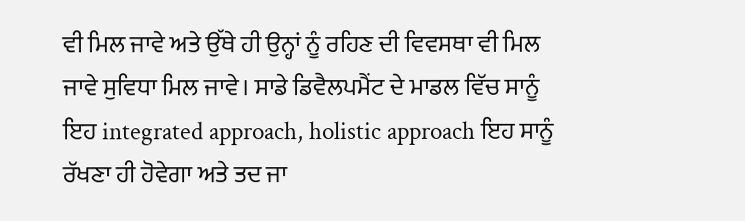ਵੀ ਮਿਲ ਜਾਵੇ ਅਤੇ ਉੱਥੇ ਹੀ ਉਨ੍ਹਾਂ ਨੂੰ ਰਹਿਣ ਦੀ ਵਿਵਸਥਾ ਵੀ ਮਿਲ ਜਾਵੇ ਸੁਵਿਧਾ ਮਿਲ ਜਾਵੇ। ਸਾਡੇ ਡਿਵੈਲਪਮੈਂਟ ਦੇ ਮਾਡਲ ਵਿੱਚ ਸਾਨੂੰ ਇਹ integrated approach, holistic approach ਇਹ ਸਾਨੂੰ ਰੱਖਣਾ ਹੀ ਹੋਵੇਗਾ ਅਤੇ ਤਦ ਜਾ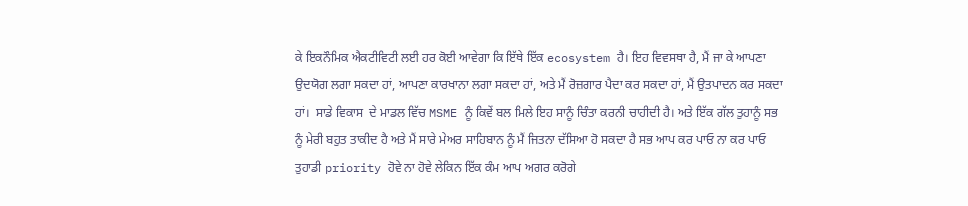ਕੇ ਇਕਨੌਮਿਕ ਐਕਟੀਵਿਟੀ ਲਈ ਹਰ ਕੋਈ ਆਵੇਗਾ ਕਿ ਇੱਥੇ ਇੱਕ ecosystem ਹੈ। ਇਹ ਵਿਵਸਥਾ ਹੈ, ਮੈਂ ਜਾ ਕੇ ਆਪਣਾ ਉਦਯੋਗ ਲਗਾ ਸਕਦਾ ਹਾਂ, ਆਪਣਾ ਕਾਰਖਾਨਾ ਲਗਾ ਸਕਦਾ ਹਾਂ, ਅਤੇ ਮੈਂ ਰੋਜ਼ਗਾਰ ਪੈਦਾ ਕਰ ਸਕਦਾ ਹਾਂ, ਮੈਂ ਉਤਪਾਦਨ ਕਰ ਸਕਦਾ ਹਾਂ।  ਸਾਡੇ ਵਿਕਾਸ  ਦੇ ਮਾਡਲ ਵਿੱਚ MSME ਨੂੰ ਕਿਵੇਂ ਬਲ ਮਿਲੇ ਇਹ ਸਾਨੂੰ ਚਿੰਤਾ ਕਰਨੀ ਚਾਹੀਦੀ ਹੈ। ਅਤੇ ਇੱਕ ਗੱਲ ਤੁਹਾਨੂੰ ਸਭ ਨੂੰ ਮੇਰੀ ਬਹੁਤ ਤਾਕੀਦ ਹੈ ਅਤੇ ਮੈਂ ਸਾਰੇ ਮੇਅਰ ਸਾਹਿਬਾਨ ਨੂੰ ਮੈਂ ਜਿਤਨਾ ਦੱਸਿਆ ਹੋ ਸਕਦਾ ਹੈ ਸਭ ਆਪ ਕਰ ਪਾਓ ਨਾ ਕਰ ਪਾਓ ਤੁਹਾਡੀ priority ਹੋਵੇ ਨਾ ਹੋਵੇ ਲੇਕਿਨ ਇੱਕ ਕੰਮ ਆਪ ਅਗਰ ਕਰੋਗੇ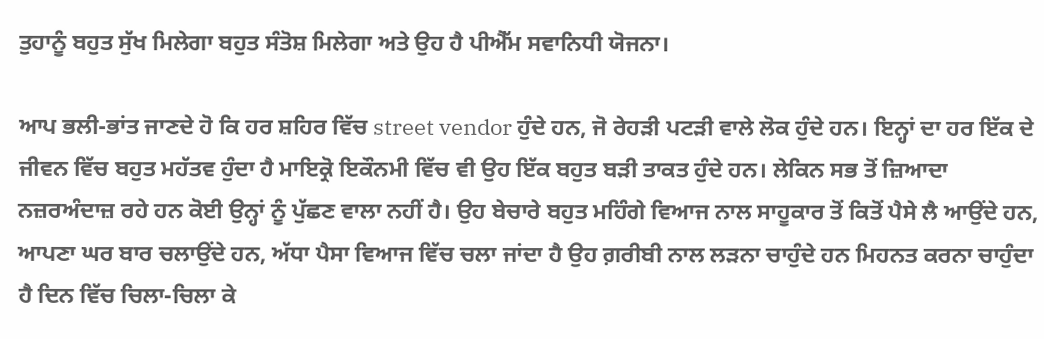ਤੁਹਾਨੂੰ ਬਹੁਤ ਸੁੱਖ ਮਿਲੇਗਾ ਬਹੁਤ ਸੰਤੋਸ਼ ਮਿਲੇਗਾ ਅਤੇ ਉਹ ਹੈ ਪੀਐੱਮ ਸਵਾਨਿਧੀ ਯੋਜਨਾ।

ਆਪ ਭਲੀ-ਭਾਂਤ ਜਾਣਦੇ ਹੋ ਕਿ ਹਰ ਸ਼ਹਿਰ ਵਿੱਚ street vendor ਹੁੰਦੇ ਹਨ, ਜੋ ਰੇਹੜੀ ਪਟੜੀ ਵਾਲੇ ਲੋਕ ਹੁੰਦੇ ਹਨ। ਇਨ੍ਹਾਂ ਦਾ ਹਰ ਇੱਕ ਦੇ ਜੀਵਨ ਵਿੱਚ ਬਹੁਤ ਮਹੱਤਵ ਹੁੰਦਾ ਹੈ ਮਾਇਕ੍ਰੋ ਇਕੌਨਮੀ ਵਿੱਚ ਵੀ ਉਹ ਇੱਕ ਬਹੁਤ ਬੜੀ ਤਾਕਤ ਹੁੰਦੇ ਹਨ। ਲੇਕਿਨ ਸਭ ਤੋਂ ਜ਼ਿਆਦਾ ਨਜ਼ਰਅੰਦਾਜ਼ ਰਹੇ ਹਨ ਕੋਈ ਉਨ੍ਹਾਂ ਨੂੰ ਪੁੱਛਣ ਵਾਲਾ ਨਹੀਂ ਹੈ। ਉਹ ਬੇਚਾਰੇ ਬਹੁਤ ਮਹਿੰਗੇ ਵਿਆਜ ਨਾਲ ਸਾਹੂਕਾਰ ਤੋਂ ਕਿਤੋਂ ਪੈਸੇ ਲੈ ਆਉਂਦੇ ਹਨ, ਆਪਣਾ ਘਰ ਬਾਰ ਚਲਾਉਂਦੇ ਹਨ, ਅੱਧਾ ਪੈਸਾ ਵਿਆਜ ਵਿੱਚ ਚਲਾ ਜਾਂਦਾ ਹੈ ਉਹ ਗ਼ਰੀਬੀ ਨਾਲ ਲੜਨਾ ਚਾਹੁੰਦੇ ਹਨ ਮਿਹਨਤ ਕਰਨਾ ਚਾਹੁੰਦਾ ਹੈ ਦਿਨ ਵਿੱਚ ਚਿਲਾ-ਚਿਲਾ ਕੇ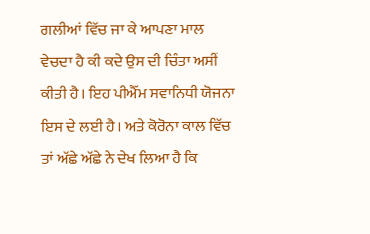ਗਲੀਆਂ ਵਿੱਚ ਜਾ ਕੇ ਆਪਣਾ ਮਾਲ ਵੇਚਦਾ ਹੈ ਕੀ ਕਦੇ ਉਸ ਦੀ ਚਿੰਤਾ ਅਸੀਂ ਕੀਤੀ ਹੈ। ਇਹ ਪੀਐੱਮ ਸਵਾਨਿਧੀ ਯੋਜਨਾ ਇਸ ਦੇ ਲਈ ਹੈ। ਅਤੇ ਕੋਰੋਨਾ ਕਾਲ ਵਿੱਚ ਤਾਂ ਅੱਛੇ ਅੱਛੇ ਨੇ ਦੇਖ ਲਿਆ ਹੈ ਕਿ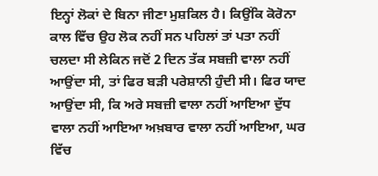ਇਨ੍ਹਾਂ ਲੋਕਾਂ ਦੇ ਬਿਨਾ ਜੀਣਾ ਮੁਸ਼ਕਿਲ ਹੈ। ਕਿਉਂਕਿ ਕੋਰੋਨਾ ਕਾਲ ਵਿੱਚ ਉਹ ਲੋਕ ਨਹੀਂ ਸਨ ਪਹਿਲਾਂ ਤਾਂ ਪਤਾ ਨਹੀਂ ਚਲਦਾ ਸੀ ਲੇਕਿਨ ਜਦੋਂ 2 ਦਿਨ ਤੱਕ ਸਬਜ਼ੀ ਵਾਲਾ ਨਹੀਂ ਆਉਂਦਾ ਸੀ, ਤਾਂ ਫਿਰ ਬੜੀ ਪਰੇਸ਼ਾਨੀ ਹੁੰਦੀ ਸੀ। ਫਿਰ ਯਾਦ ਆਉਂਦਾ ਸੀ, ਕਿ ਅਰੇ ਸਬਜ਼ੀ ਵਾਲਾ ਨਹੀਂ ਆਇਆ ਦੁੱਧ ਵਾਲਾ ਨਹੀਂ ਆਇਆ ਅਖ਼ਬਾਰ ਵਾਲਾ ਨਹੀਂ ਆਇਆ, ਘਰ ਵਿੱਚ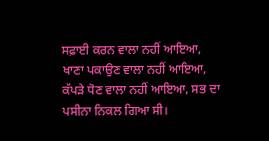ਸਫ਼ਾਈ ਕਰਨ ਵਾਲਾ ਨਹੀਂ ਆਇਆ, ਖਾਣਾ ਪਕਾਉਣ ਵਾਲਾ ਨਹੀਂ ਆਇਆ, ਕੱਪੜੇ ਧੋਣ ਵਾਲਾ ਨਹੀਂ ਆਇਆ, ਸਭ ਦਾ ਪਸੀਨਾ ਨਿਕਲ ਗਿਆ ਸੀ।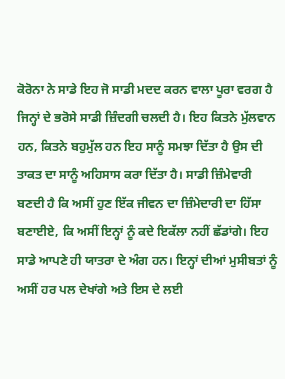ਕੋਰੋਨਾ ਨੇ ਸਾਡੇ ਇਹ ਜੋ ਸਾਡੀ ਮਦਦ ਕਰਨ ਵਾਲਾ ਪੂਰਾ ਵਰਗ ਹੈ ਜਿਨ੍ਹਾਂ ਦੇ ਭਰੋਸੇ ਸਾਡੀ ਜ਼ਿੰਦਗੀ ਚਲਦੀ ਹੈ। ਇਹ ਕਿਤਨੇ ਮੁੱਲਵਾਨ ਹਨ, ਕਿਤਨੇ ਬਹੁਮੁੱਲ ਹਨ ਇਹ ਸਾਨੂੰ ਸਮਝਾ ਦਿੱਤਾ ਹੈ ਉਸ ਦੀ ਤਾਕਤ ਦਾ ਸਾਨੂੰ ਅਹਿਸਾਸ ਕਰਾ ਦਿੱਤਾ ਹੈ। ਸਾਡੀ ਜ਼ਿੰਮੇਵਾਰੀ ਬਣਦੀ ਹੈ ਕਿ ਅਸੀਂ ਹੁਣ ਇੱਕ ਜੀਵਨ ਦਾ ਜ਼ਿੰਮੇਦਾਰੀ ਦਾ ਹਿੱਸਾ ਬਣਾਈਏ, ਕਿ ਅਸੀਂ ਇਨ੍ਹਾਂ ਨੂੰ ਕਦੇ ਇਕੱਲਾ ਨਹੀਂ ਛੱਡਾਂਗੇ। ਇਹ ਸਾਡੇ ਆਪਣੇ ਹੀ ਯਾਤਰਾ ਦੇ ਅੰਗ ਹਨ। ਇਨ੍ਹਾਂ ਦੀਆਂ ਮੁਸੀਬਤਾਂ ਨੂੰ ਅਸੀਂ ਹਰ ਪਲ ਦੇਖਾਂਗੇ ਅਤੇ ਇਸ ਦੇ ਲਈ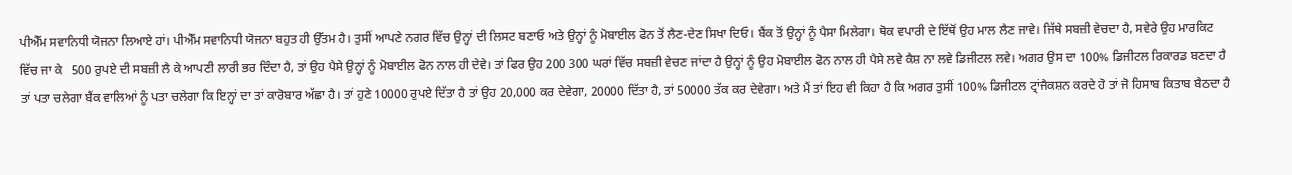ਪੀਐੱਮ ਸਵਾਨਿਧੀ ਯੋਜਨਾ ਲਿਆਏ ਹਾਂ। ਪੀਐੱਮ ਸਵਾਨਿਧੀ ਯੋਜਨਾ ਬਹੁਤ ਹੀ ਉੱਤਮ ਹੈ। ਤੁਸੀਂ ਆਪਣੇ ਨਗਰ ਵਿੱਚ ਉਨ੍ਹਾਂ ਦੀ ਲਿਸਟ ਬਣਾਓ ਅਤੇ ਉਨ੍ਹਾਂ ਨੂੰ ਮੋਬਾਈਲ ਫੋਨ ਤੋਂ ਲੈਣ-ਦੇਣ ਸਿਖਾ ਦਿਓ। ਬੈਂਕ ਤੋਂ ਉਨ੍ਹਾਂ ਨੂੰ ਪੈਸਾ ਮਿਲੇਗਾ। ਥੋਕ ਵਪਾਰੀ ਦੇ ਇੱਥੋਂ ਉਹ ਮਾਲ ਲੈਣ ਜਾਵੇ। ਜਿੱਥੇ ਸਬਜ਼ੀ ਵੇਚਦਾ ਹੈ, ਸਵੇਰੇ ਉਹ ਮਾਰਕਿਟ ਵਿੱਚ ਜਾ ਕੇ   500 ਰੁਪਏ ਦੀ ਸਬਜ਼ੀ ਲੈ ਕੇ ਆਪਣੀ ਲਾਰੀ ਭਰ ਦਿੰਦਾ ਹੈ, ਤਾਂ ਉਹ ਪੈਸੇ ਉਨ੍ਹਾਂ ਨੂੰ ਮੋਬਾਈਲ ਫੋਨ ਨਾਲ ਹੀ ਦੇਵੇ। ਤਾਂ ਫਿਰ ਉਹ 200 300 ਘਰਾਂ ਵਿੱਚ ਸਬਜ਼ੀ ਵੇਚਣ ਜਾਂਦਾ ਹੈ ਉਨ੍ਹਾਂ ਨੂੰ ਉਹ ਮੋਬਾਈਲ ਫੋਨ ਨਾਲ ਹੀ ਪੈਸੇ ਲਵੇ ਕੈਸ਼ ਨਾ ਲਵੇ ਡਿਜੀਟਲ ਲਵੇ। ਅਗਰ ਉਸ ਦਾ 100% ਡਿਜੀਟਲ ਰਿਕਾਰਡ ਬਣਦਾ ਹੈ ਤਾਂ ਪਤਾ ਚਲੇਗਾ ਬੈਂਕ ਵਾਲਿਆਂ ਨੂੰ ਪਤਾ ਚਲੇਗਾ ਕਿ ਇਨ੍ਹਾਂ ਦਾ ਤਾਂ ਕਾਰੋਬਾਰ ਅੱਛਾ ਹੈ। ਤਾਂ ਹੁਣੇ 10000 ਰੁਪਏ ਦਿੱਤਾ ਹੈ ਤਾਂ ਉਹ 20,000 ਕਰ ਦੇਵੇਗਾ, 20000 ਦਿੱਤਾ ਹੈ, ਤਾਂ 50000 ਤੱਕ ਕਰ ਦੇਵੇਗਾ। ਅਤੇ ਮੈਂ ਤਾਂ ਇਹ ਵੀ ਕਿਹਾ ਹੈ ਕਿ ਅਗਰ ਤੁਸੀਂ 100% ਡਿਜੀਟਲ ਟ੍ਰਾਂਜੈਕਸ਼ਨ ਕਰਦੇ ਹੋ ਤਾਂ ਜੋ ਹਿਸਾਬ ਕਿਤਾਬ ਬੈਠਦਾ ਹੈ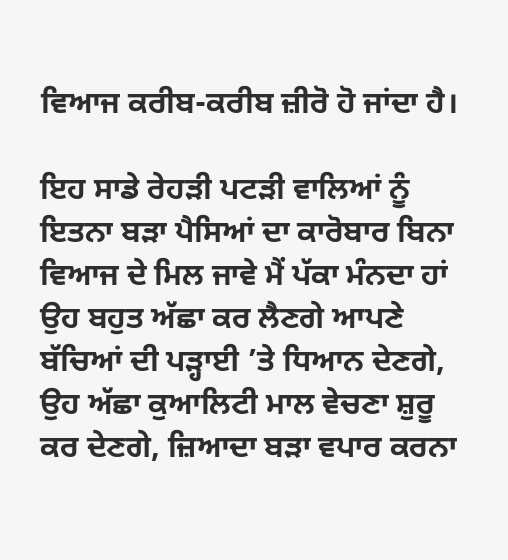ਵਿਆਜ ਕਰੀਬ-ਕਰੀਬ ਜ਼ੀਰੋ ਹੋ ਜਾਂਦਾ ਹੈ।

ਇਹ ਸਾਡੇ ਰੇਹੜੀ ਪਟੜੀ ਵਾਲਿਆਂ ਨੂੰ ਇਤਨਾ ਬੜਾ ਪੈਸਿਆਂ ਦਾ ਕਾਰੋਬਾਰ ਬਿਨਾ ਵਿਆਜ ਦੇ ਮਿਲ ਜਾਵੇ ਮੈਂ ਪੱਕਾ ਮੰਨਦਾ ਹਾਂ ਉਹ ਬਹੁਤ ਅੱਛਾ ਕਰ ਲੈਣਗੇ ਆਪਣੇ ਬੱਚਿਆਂ ਦੀ ਪੜ੍ਹਾਈ ’ਤੇ ਧਿਆਨ ਦੇਣਗੇ, ਉਹ ਅੱਛਾ ਕੁਆਲਿਟੀ ਮਾਲ ਵੇਚਣਾ ਸ਼ੁਰੂ ਕਰ ਦੇਣਗੇ, ਜ਼ਿਆਦਾ ਬੜਾ ਵਪਾਰ ਕਰਨਾ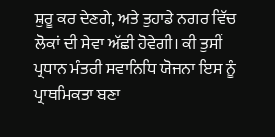ਸ਼ੁਰੂ ਕਰ ਦੇਣਗੇ, ਅਤੇ ਤੁਹਾਡੇ ਨਗਰ ਵਿੱਚ ਲੋਕਾਂ ਦੀ ਸੇਵਾ ਅੱਛੀ ਹੋਵੇਗੀ। ਕੀ ਤੁਸੀਂ ਪ੍ਰਧਾਨ ਮੰਤਰੀ ਸਵਾਨਿਧਿ ਯੋਜਨਾ ਇਸ ਨੂੰ ਪ੍ਰਾਥਮਿਕਤਾ ਬਣਾ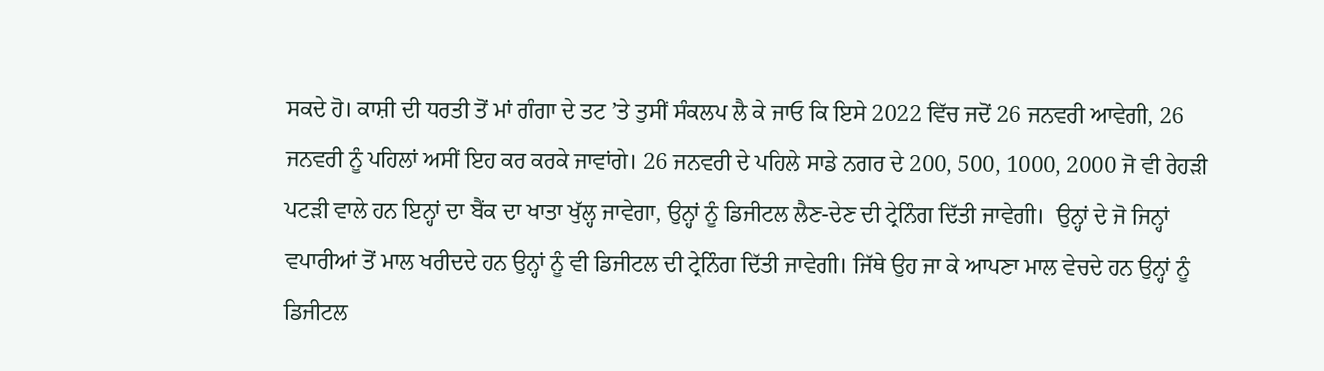ਸਕਦੇ ਹੋ। ਕਾਸ਼ੀ ਦੀ ਧਰਤੀ ਤੋਂ ਮਾਂ ਗੰਗਾ ਦੇ ਤਟ ’ਤੇ ਤੁਸੀਂ ਸੰਕਲਪ ਲੈ ਕੇ ਜਾਓ ਕਿ ਇਸੇ 2022 ਵਿੱਚ ਜਦੋਂ 26 ਜਨਵਰੀ ਆਵੇਗੀ, 26 ਜਨਵਰੀ ਨੂੰ ਪਹਿਲਾਂ ਅਸੀਂ ਇਹ ਕਰ ਕਰਕੇ ਜਾਵਾਂਗੇ। 26 ਜਨਵਰੀ ਦੇ ਪਹਿਲੇ ਸਾਡੇ ਨਗਰ ਦੇ 200, 500, 1000, 2000 ਜੋ ਵੀ ਰੇਹੜੀ ਪਟੜੀ ਵਾਲੇ ਹਨ ਇਨ੍ਹਾਂ ਦਾ ਬੈਂਕ ਦਾ ਖਾਤਾ ਖੁੱਲ੍ਹ ਜਾਵੇਗਾ, ਉਨ੍ਹਾਂ ਨੂੰ ਡਿਜੀਟਲ ਲੈਣ-ਦੇਣ ਦੀ ਟ੍ਰੇਨਿੰਗ ਦਿੱਤੀ ਜਾਵੇਗੀ।  ਉਨ੍ਹਾਂ ਦੇ ਜੋ ਜਿਨ੍ਹਾਂ ਵਪਾਰੀਆਂ ਤੋਂ ਮਾਲ ਖਰੀਦਦੇ ਹਨ ਉਨ੍ਹਾਂ ਨੂੰ ਵੀ ਡਿਜੀਟਲ ਦੀ ਟ੍ਰੇਨਿੰਗ ਦਿੱਤੀ ਜਾਵੇਗੀ। ਜਿੱਥੇ ਉਹ ਜਾ ਕੇ ਆਪਣਾ ਮਾਲ ਵੇਚਦੇ ਹਨ ਉਨ੍ਹਾਂ ਨੂੰ ਡਿਜੀਟਲ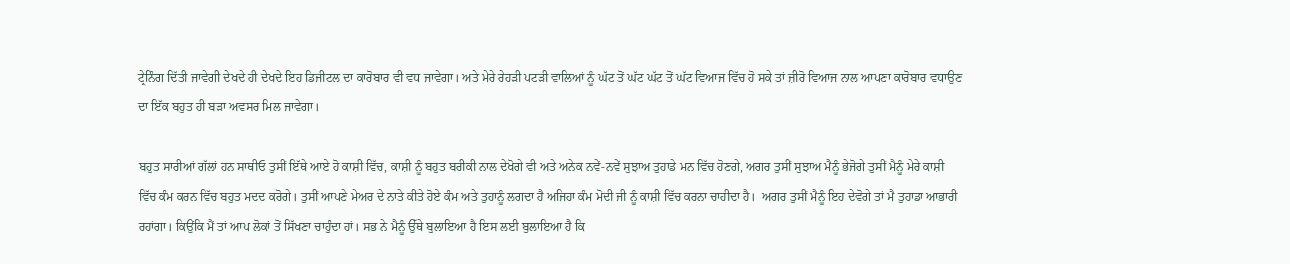ਟ੍ਰੇਨਿੰਗ ਦਿੱਤੀ ਜਾਵੇਗੀ ਦੇਖਦੇ ਹੀ ਦੇਖਦੇ ਇਹ ਡਿਜੀਟਲ ਦਾ ਕਾਰੋਬਾਰ ਵੀ ਵਧ ਜਾਵੇਗਾ। ਅਤੇ ਮੇਰੇ ਰੇਹੜੀ ਪਟੜੀ ਵਾਲਿਆਂ ਨੂੰ ਘੱਟ ਤੋਂ ਘੱਟ ਘੱਟ ਤੋਂ ਘੱਟ ਵਿਆਜ ਵਿੱਚ ਹੋ ਸਕੇ ਤਾਂ ਜ਼ੀਰੋ ਵਿਆਜ ਨਾਲ ਆਪਣਾ ਕਾਰੋਬਾਰ ਵਧਾਉਣ ਦਾ ਇੱਕ ਬਹੁਤ ਹੀ ਬੜਾ ਅਵਸਰ ਮਿਲ ਜਾਵੇਗਾ।

ਬਹੁਤ ਸਾਰੀਆਂ ਗੱਲਾਂ ਹਨ ਸਾਥੀਓ ਤੁਸੀਂ ਇੱਥੇ ਆਏ ਹੋ ਕਾਸ਼ੀ ਵਿੱਚ, ਕਾਸ਼ੀ ਨੂੰ ਬਹੁਤ ਬਰੀਕੀ ਨਾਲ ਦੇਖੋਗੇ ਵੀ ਅਤੇ ਅਨੇਕ ਨਵੇਂ-ਨਵੇਂ ਸੁਝਾਅ ਤੁਹਾਡੇ ਮਨ ਵਿੱਚ ਹੋਣਗੇ, ਅਗਰ ਤੁਸੀਂ ਸੁਝਾਅ ਮੈਨੂੰ ਭੇਜੋਗੇ ਤੁਸੀਂ ਮੈਨੂੰ ਮੇਰੇ ਕਾਸ਼ੀ ਵਿੱਚ ਕੰਮ ਕਰਨ ਵਿੱਚ ਬਹੁਤ ਮਦਦ ਕਰੋਗੇ। ਤੁਸੀਂ ਆਪਣੇ ਮੇਅਰ ਦੇ ਨਾਤੇ ਕੀਤੇ ਹੋਏ ਕੰਮ ਅਤੇ ਤੁਹਾਨੂੰ ਲਗਦਾ ਹੈ ਅਜਿਹਾ ਕੰਮ ਮੋਦੀ ਜੀ ਨੂੰ ਕਾਸ਼ੀ ਵਿੱਚ ਕਰਨਾ ਚਾਹੀਦਾ ਹੈ।  ਅਗਰ ਤੁਸੀਂ ਮੈਨੂੰ ਇਹ ਦੇਵੋਗੇ ਤਾਂ ਮੈ ਤੁਹਾਡਾ ਆਭਾਰੀ ਰਹਾਂਗਾ। ਕਿਉਂਕਿ ਮੈਂ ਤਾਂ ਆਪ ਲੋਕਾਂ ਤੋਂ ਸਿੱਖਣਾ ਚਾਹੁੰਦਾ ਹਾਂ। ਸਭ ਨੇ ਮੈਨੂੰ ਉੱਥੇ ਬੁਲਾਇਆ ਹੈ ਇਸ ਲਈ ਬੁਲਾਇਆ ਹੈ ਕਿ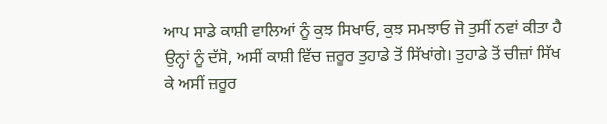ਆਪ ਸਾਡੇ ਕਾਸ਼ੀ ਵਾਲਿਆਂ ਨੂੰ ਕੁਝ ਸਿਖਾਓ, ਕੁਝ ਸਮਝਾਓ ਜੋ ਤੁਸੀਂ ਨਵਾਂ ਕੀਤਾ ਹੈ ਉਨ੍ਹਾਂ ਨੂੰ ਦੱਸੋ, ਅਸੀਂ ਕਾਸ਼ੀ ਵਿੱਚ ਜ਼ਰੂਰ ਤੁਹਾਡੇ ਤੋਂ ਸਿੱਖਾਂਗੇ। ਤੁਹਾਡੇ ਤੋਂ ਚੀਜ਼ਾਂ ਸਿੱਖ ਕੇ ਅਸੀਂ ਜ਼ਰੂਰ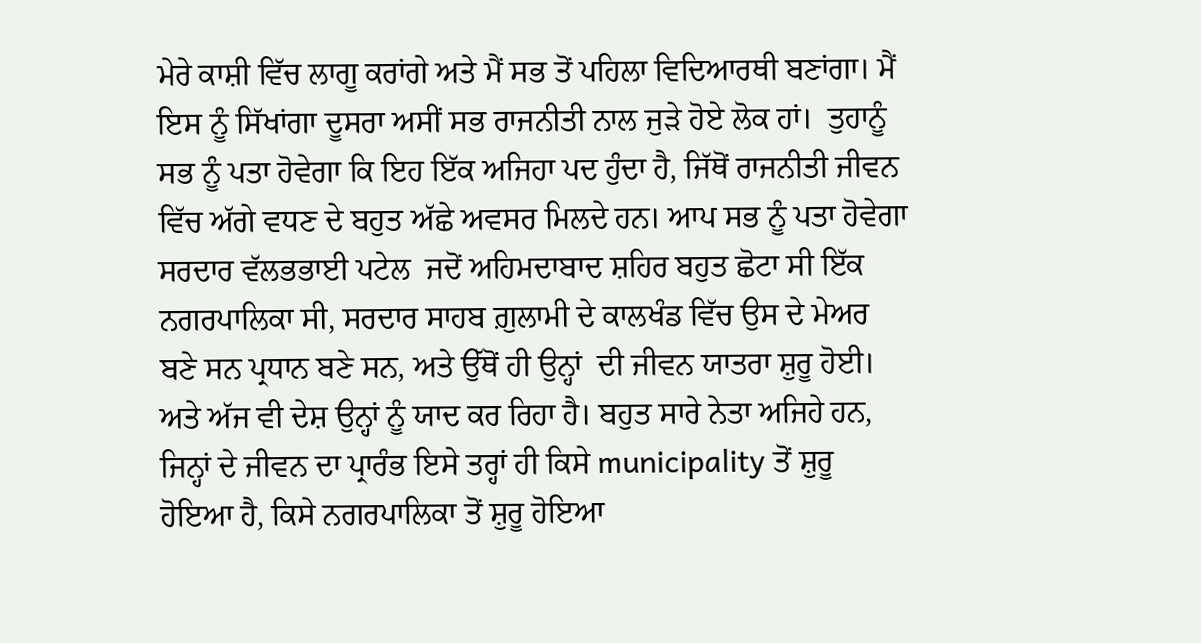ਮੇਰੇ ਕਾਸ਼ੀ ਵਿੱਚ ਲਾਗੂ ਕਰਾਂਗੇ ਅਤੇ ਮੈਂ ਸਭ ਤੋਂ ਪਹਿਲਾ ਵਿਦਿਆਰਥੀ ਬਣਾਂਗਾ। ਮੈਂ ਇਸ ਨੂੰ ਸਿੱਖਾਂਗਾ ਦੂਸਰਾ ਅਸੀਂ ਸਭ ਰਾਜਨੀਤੀ ਨਾਲ ਜੁੜੇ ਹੋਏ ਲੋਕ ਹਾਂ।  ਤੁਹਾਨੂੰ ਸਭ ਨੂੰ ਪਤਾ ਹੋਵੇਗਾ ਕਿ ਇਹ ਇੱਕ ਅਜਿਹਾ ਪਦ ਹੁੰਦਾ ਹੈ, ਜਿੱਥੋਂ ਰਾਜਨੀਤੀ ਜੀਵਨ ਵਿੱਚ ਅੱਗੇ ਵਧਣ ਦੇ ਬਹੁਤ ਅੱਛੇ ਅਵਸਰ ਮਿਲਦੇ ਹਨ। ਆਪ ਸਭ ਨੂੰ ਪਤਾ ਹੋਵੇਗਾ ਸਰਦਾਰ ਵੱਲਭਭਾਈ ਪਟੇਲ  ਜਦੋਂ ਅਹਿਮਦਾਬਾਦ ਸ਼ਹਿਰ ਬਹੁਤ ਛੋਟਾ ਸੀ ਇੱਕ ਨਗਰਪਾਲਿਕਾ ਸੀ, ਸਰਦਾਰ ਸਾਹਬ ਗ਼ੁਲਾਮੀ ਦੇ ਕਾਲਖੰਡ ਵਿੱਚ ਉਸ ਦੇ ਮੇਅਰ ਬਣੇ ਸਨ ਪ੍ਰਧਾਨ ਬਣੇ ਸਨ, ਅਤੇ ਉੱਥੋਂ ਹੀ ਉਨ੍ਹਾਂ  ਦੀ ਜੀਵਨ ਯਾਤਰਾ ਸ਼ੁਰੂ ਹੋਈ। ਅਤੇ ਅੱਜ ਵੀ ਦੇਸ਼ ਉਨ੍ਹਾਂ ਨੂੰ ਯਾਦ ਕਰ ਰਿਹਾ ਹੈ। ਬਹੁਤ ਸਾਰੇ ਨੇਤਾ ਅਜਿਹੇ ਹਨ, ਜਿਨ੍ਹਾਂ ਦੇ ਜੀਵਨ ਦਾ ਪ੍ਰਾਰੰਭ ਇਸੇ ਤਰ੍ਹਾਂ ਹੀ ਕਿਸੇ municipality ਤੋਂ ਸ਼ੁਰੂ ਹੋਇਆ ਹੈ, ਕਿਸੇ ਨਗਰਪਾਲਿਕਾ ਤੋਂ ਸ਼ੁਰੂ ਹੋਇਆ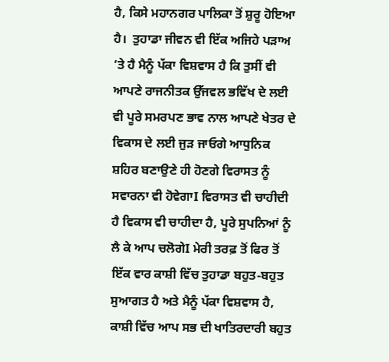ਹੈ, ਕਿਸੇ ਮਹਾਨਗਰ ਪਾਲਿਕਾ ਤੋਂ ਸ਼ੁਰੂ ਹੋਇਆ ਹੈ।  ਤੁਹਾਡਾ ਜੀਵਨ ਵੀ ਇੱਕ ਅਜਿਹੇ ਪੜਾਅ ’ਤੇ ਹੈ ਮੈਨੂੰ ਪੱਕਾ ਵਿਸ਼ਵਾਸ ਹੈ ਕਿ ਤੁਸੀਂ ਵੀ ਆਪਣੇ ਰਾਜਨੀਤਕ ਉੱਜਵਲ ਭਵਿੱਖ ਦੇ ਲਈ ਵੀ ਪੂਰੇ ਸਮਰਪਣ ਭਾਵ ਨਾਲ ਆਪਣੇ ਖੇਤਰ ਦੇ ਵਿਕਾਸ ਦੇ ਲਈ ਜੁੜ ਜਾਓਗੇ ਆਧੁਨਿਕ ਸ਼ਹਿਰ ਬਣਾਉਣੇ ਹੀ ਹੋਣਗੇ ਵਿਰਾਸਤ ਨੂੰ ਸਵਾਰਨਾ ਵੀ ਹੋਵੇਗਾI ਵਿਰਾਸਤ ਵੀ ਚਾਹੀਦੀ ਹੈ ਵਿਕਾਸ ਵੀ ਚਾਹੀਦਾ ਹੈ, ਪੂਰੇ ਸੁਪਨਿਆਂ ਨੂੰ ਲੈ ਕੇ ਆਪ ਚਲੋਗੇI ਮੇਰੀ ਤਰਫ਼ ਤੋਂ ਫਿਰ ਤੋਂ ਇੱਕ ਵਾਰ ਕਾਸ਼ੀ ਵਿੱਚ ਤੁਹਾਡਾ ਬਹੁਤ-ਬਹੁਤ ਸੁਆਗਤ ਹੈ ਅਤੇ ਮੈਨੂੰ ਪੱਕਾ ਵਿਸ਼ਵਾਸ ਹੈ, ਕਾਸ਼ੀ ਵਿੱਚ ਆਪ ਸਭ ਦੀ ਖਾਤਿਰਦਾਰੀ ਬਹੁਤ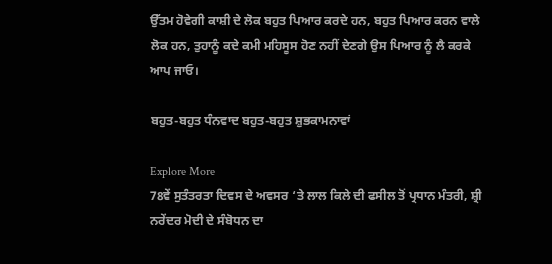ਉੱਤਮ ਹੋਵੇਗੀ ਕਾਸ਼ੀ ਦੇ ਲੋਕ ਬਹੁਤ ਪਿਆਰ ਕਰਦੇ ਹਨ, ਬਹੁਤ ਪਿਆਰ ਕਰਨ ਵਾਲੇ ਲੋਕ ਹਨ, ਤੁਹਾਨੂੰ ਕਦੇ ਕਮੀ ਮਹਿਸੂਸ ਹੋਣ ਨਹੀਂ ਦੇਣਗੇ ਉਸ ਪਿਆਰ ਨੂੰ ਲੈ ਕਰਕੇ ਆਪ ਜਾਓ।

ਬਹੁਤ-ਬਹੁਤ ਧੰਨਵਾਦ ਬਹੁਤ-ਬਹੁਤ ਸ਼ੁਭਕਾਮਨਾਵਾਂ

Explore More
78ਵੇਂ ਸੁਤੰਤਰਤਾ ਦਿਵਸ ਦੇ ਅਵਸਰ ‘ਤੇ ਲਾਲ ਕਿਲੇ ਦੀ ਫਸੀਲ ਤੋਂ ਪ੍ਰਧਾਨ ਮੰਤਰੀ, ਸ਼੍ਰੀ ਨਰੇਂਦਰ ਮੋਦੀ ਦੇ ਸੰਬੋਧਨ ਦਾ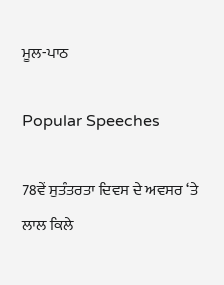ਮੂਲ-ਪਾਠ

Popular Speeches

78ਵੇਂ ਸੁਤੰਤਰਤਾ ਦਿਵਸ ਦੇ ਅਵਸਰ ‘ਤੇ ਲਾਲ ਕਿਲੇ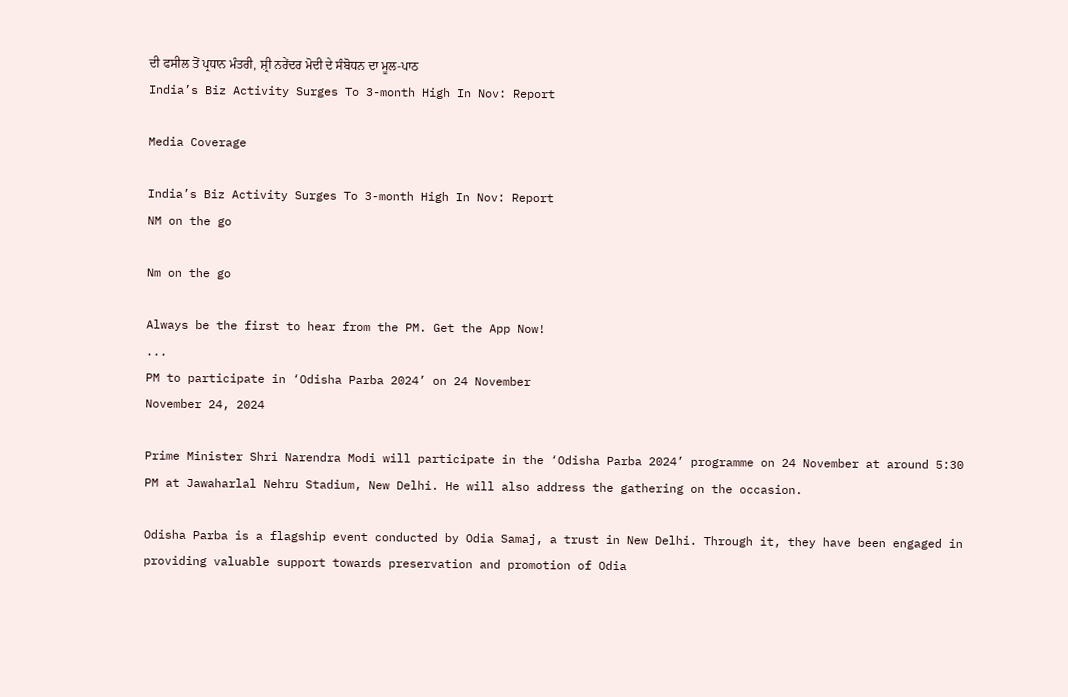ਦੀ ਫਸੀਲ ਤੋਂ ਪ੍ਰਧਾਨ ਮੰਤਰੀ, ਸ਼੍ਰੀ ਨਰੇਂਦਰ ਮੋਦੀ ਦੇ ਸੰਬੋਧਨ ਦਾ ਮੂਲ-ਪਾਠ
India’s Biz Activity Surges To 3-month High In Nov: Report

Media Coverage

India’s Biz Activity Surges To 3-month High In Nov: Report
NM on the go

Nm on the go

Always be the first to hear from the PM. Get the App Now!
...
PM to participate in ‘Odisha Parba 2024’ on 24 November
November 24, 2024

Prime Minister Shri Narendra Modi will participate in the ‘Odisha Parba 2024’ programme on 24 November at around 5:30 PM at Jawaharlal Nehru Stadium, New Delhi. He will also address the gathering on the occasion.

Odisha Parba is a flagship event conducted by Odia Samaj, a trust in New Delhi. Through it, they have been engaged in providing valuable support towards preservation and promotion of Odia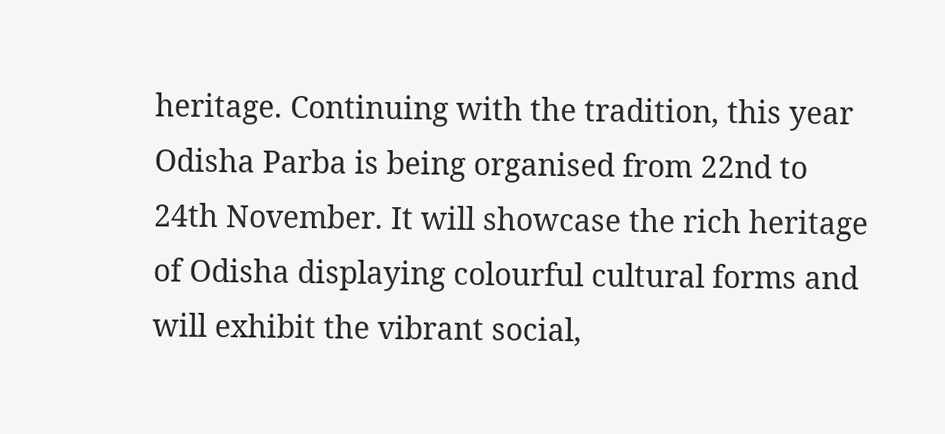heritage. Continuing with the tradition, this year Odisha Parba is being organised from 22nd to 24th November. It will showcase the rich heritage of Odisha displaying colourful cultural forms and will exhibit the vibrant social,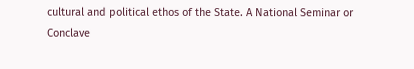cultural and political ethos of the State. A National Seminar or Conclave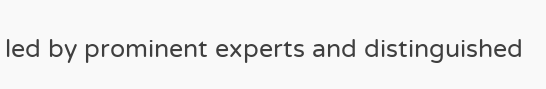led by prominent experts and distinguished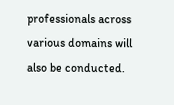professionals across various domains will also be conducted.